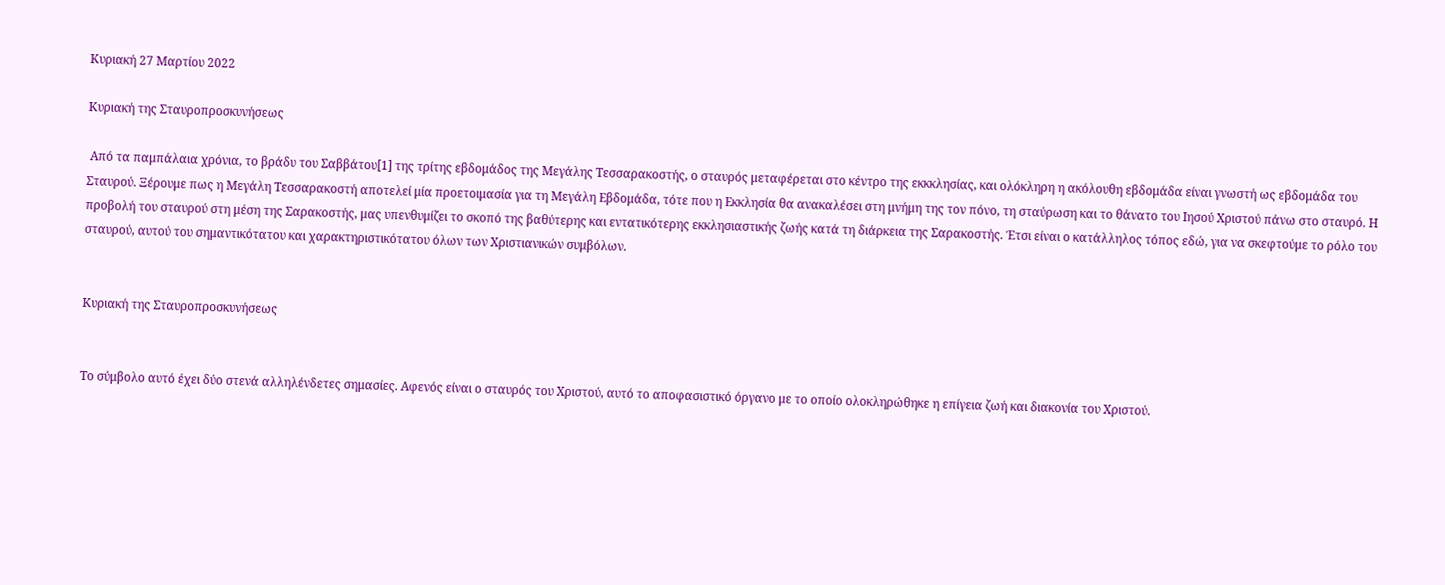Κυριακή 27 Μαρτίου 2022

Κυριακή της Σταυροπροσκυνήσεως

 Από τα παμπάλαια χρόνια, το βράδυ του Σαββάτου[1] της τρίτης εβδομάδος της Μεγάλης Τεσσαρακοστής, ο σταυρός μεταφέρεται στο κέντρο της εκκκλησίας, και ολόκληρη η ακόλουθη εβδομάδα είναι γνωστή ως εβδομάδα του Σταυρού. Ξέρουμε πως η Μεγάλη Τεσσαρακοστή αποτελεί μία προετοιμασία για τη Μεγάλη Εβδομάδα, τότε που η Εκκλησία θα ανακαλέσει στη μνήμη της τον πόνο, τη σταύρωση και το θάνατο του Ιησού Χριστού πάνω στο σταυρό. Η προβολή του σταυρού στη μέση της Σαρακοστής, μας υπενθυμίζει το σκοπό της βαθύτερης και εντατικότερης εκκλησιαστικής ζωής κατά τη διάρκεια της Σαρακοστής. Έτσι είναι ο κατάλληλος τόπος εδώ, για να σκεφτούμε το ρόλο του σταυρού, αυτού του σημαντικότατου και χαρακτηριστικότατου όλων των Χριστιανικών συμβόλων.


Κυριακή της Σταυροπροσκυνήσεως


Το σύμβολο αυτό έχει δύο στενά αλληλένδετες σημασίες. Αφενός είναι ο σταυρός του Χριστού, αυτό το αποφασιστικό όργανο με το οποίο ολοκληρώθηκε η επίγεια ζωή και διακονία του Χριστού.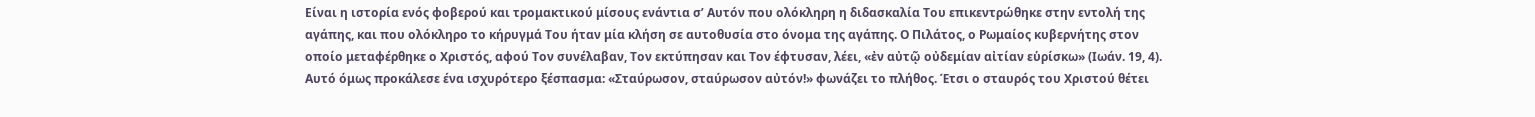Είναι η ιστορία ενός φοβερού και τρομακτικού μίσους ενάντια σ’ Αυτόν που ολόκληρη η διδασκαλία Του επικεντρώθηκε στην εντολή της αγάπης, και που ολόκληρο το κήρυγμά Του ήταν μία κλήση σε αυτοθυσία στο όνομα της αγάπης. Ο Πιλάτος, ο Ρωμαίος κυβερνήτης στον οποίο μεταφέρθηκε ο Χριστός, αφού Τον συνέλαβαν, Τον εκτύπησαν και Τον έφτυσαν, λέει, «ἐν αὐτῷ οὐδεμίαν αἰτίαν εὑρίσκω» (Ιωάν. 19, 4). Αυτό όμως προκάλεσε ένα ισχυρότερο ξέσπασμα: «Σταύρωσον, σταύρωσον αὐτόν!» φωνάζει το πλήθος. Έτσι ο σταυρός του Χριστού θέτει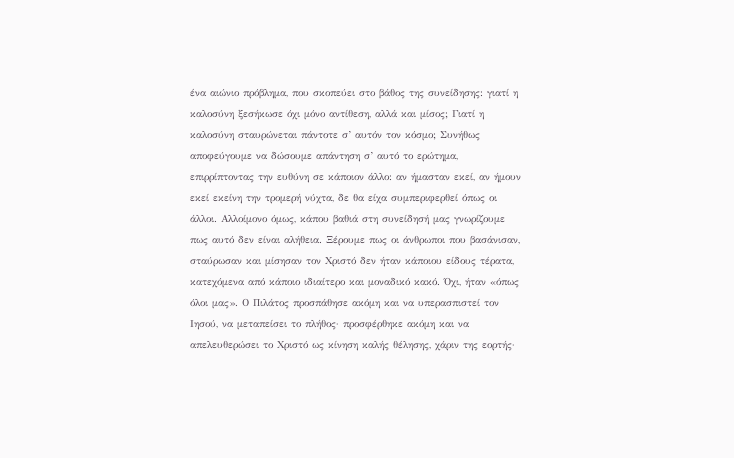ένα αιώνιο πρόβλημα, που σκοπεύει στο βάθος της συνείδησης: γιατί η καλοσύνη ξεσήκωσε όχι μόνο αντίθεση, αλλά και μίσος; Γιατί η καλοσύνη σταυρώνεται πάντοτε σ’ αυτόν τον κόσμο; Συνήθως αποφεύγουμε να δώσουμε απάντηση σ’ αυτό το ερώτημα, επιρρίπτοντας την ευθύνη σε κάποιον άλλο: αν ήμασταν εκεί, αν ήμουν εκεί εκείνη την τρομερή νύχτα, δε θα είχα συμπεριφερθεί όπως οι άλλοι. Αλλοίμονο όμως, κάπου βαθιά στη συνείδησή μας γνωρίζουμε πως αυτό δεν είναι αλήθεια. Ξέρουμε πως οι άνθρωποι που βασάνισαν, σταύρωσαν και μίσησαν τον Χριστό δεν ήταν κάποιου είδους τέρατα, κατεχόμενα από κάποιο ιδιαίτερο και μοναδικό κακό. Όχι, ήταν «όπως όλοι μας». Ο Πιλάτος προσπάθησε ακόμη και να υπερασπιστεί τον Ιησού, να μεταπείσει το πλήθος· προσφέρθηκε ακόμη και να απελευθερώσει το Χριστό ως κίνηση καλής θέλησης, χάριν της εορτής·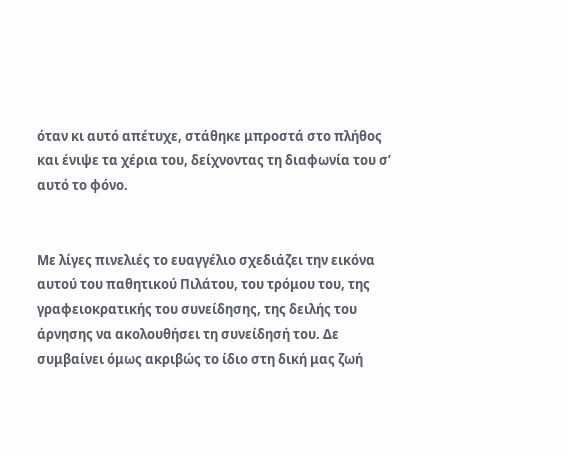όταν κι αυτό απέτυχε, στάθηκε μπροστά στο πλήθος και ένιψε τα χέρια του, δείχνοντας τη διαφωνία του σ’ αυτό το φόνο.


Με λίγες πινελιές το ευαγγέλιο σχεδιάζει την εικόνα αυτού του παθητικού Πιλάτου, του τρόμου του, της γραφειοκρατικής του συνείδησης, της δειλής του άρνησης να ακολουθήσει τη συνείδησή του. Δε συμβαίνει όμως ακριβώς το ίδιο στη δική μας ζωή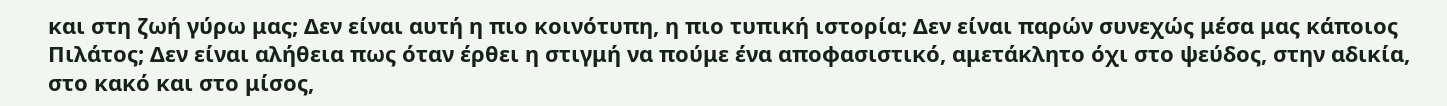και στη ζωή γύρω μας; Δεν είναι αυτή η πιο κοινότυπη, η πιο τυπική ιστορία; Δεν είναι παρών συνεχώς μέσα μας κάποιος Πιλάτος; Δεν είναι αλήθεια πως όταν έρθει η στιγμή να πούμε ένα αποφασιστικό, αμετάκλητο όχι στο ψεύδος, στην αδικία, στο κακό και στο μίσος,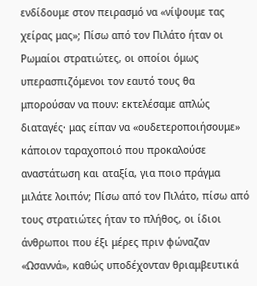ενδίδουμε στον πειρασμό να «νίψουμε τας χείρας μας»; Πίσω από τον Πιλάτο ήταν οι Ρωμαίοι στρατιώτες, οι οποίοι όμως υπερασπιζόμενοι τον εαυτό τους θα μπορούσαν να πουν: εκτελέσαμε απλώς διαταγές· μας είπαν να «ουδετεροποιήσουμε» κάποιον ταραχοποιό που προκαλούσε αναστάτωση και αταξία, για ποιο πράγμα μιλάτε λοιπόν; Πίσω από τον Πιλάτο, πίσω από τους στρατιώτες ήταν το πλήθος, οι ίδιοι άνθρωποι που έξι μέρες πριν φώναζαν «Ωσαννά», καθώς υποδέχονταν θριαμβευτικά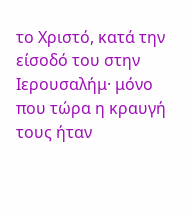το Χριστό, κατά την είσοδό του στην Ιερουσαλήμ· μόνο που τώρα η κραυγή τους ήταν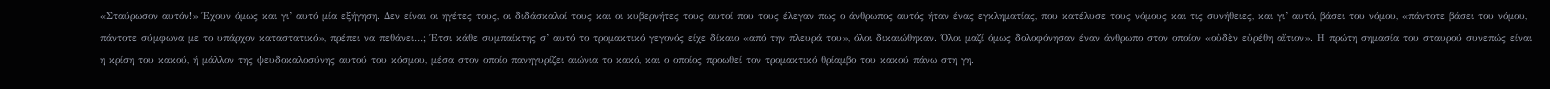«Σταύρωσον αυτόν!» Έχουν όμως και γι’ αυτό μία εξήγηση. Δεν είναι οι ηγέτες τους, οι διδάσκαλοί τους και οι κυβερνήτες τους αυτοί που τους έλεγαν πως ο άνθρωπος αυτός ήταν ένας εγκληματίας, που κατέλυσε τους νόμους και τις συνήθειες, και γι’ αυτό, βάσει του νόμου, «πάντοτε βάσει του νόμου, πάντοτε σύμφωνα με το υπάρχον καταστατικό», πρέπει να πεθάνει…; Έτσι κάθε συμπαίκτης σ’ αυτό το τρομακτικό γεγονός είχε δίκαιο «από την πλευρά του», όλοι δικαιώθηκαν. Όλοι μαζί όμως δολοφόνησαν έναν άνθρωπο στον οποίον «οὐδὲν εὐρέθη αἴτιον». Η πρώτη σημασία του σταυρού συνεπώς είναι η κρίση του κακού, ή μάλλον της ψευδοκαλοσύνης αυτού του κόσμου, μέσα στον οποίο πανηγυρίζει αιώνια το κακό, και ο οποίος προωθεί τον τρομακτικό θρίαμβο του κακού πάνω στη γη.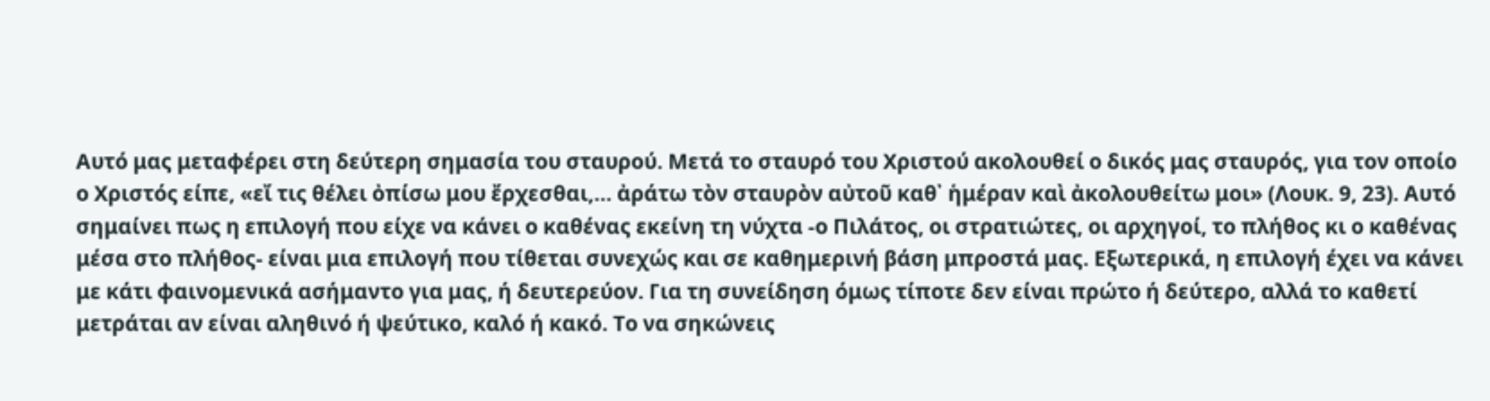Αυτό μας μεταφέρει στη δεύτερη σημασία του σταυρού. Μετά το σταυρό του Χριστού ακολουθεί ο δικός μας σταυρός, για τον οποίο ο Χριστός είπε, «εἴ τις θέλει ὀπίσω μου ἔρχεσθαι,… ἀράτω τὸν σταυρὸν αὐτοῦ καθ᾿ ἡμέραν καὶ ἀκολουθείτω μοι» (Λουκ. 9, 23). Αυτό σημαίνει πως η επιλογή που είχε να κάνει ο καθένας εκείνη τη νύχτα -ο Πιλάτος, οι στρατιώτες, οι αρχηγοί, το πλήθος κι ο καθένας μέσα στο πλήθος- είναι μια επιλογή που τίθεται συνεχώς και σε καθημερινή βάση μπροστά μας. Εξωτερικά, η επιλογή έχει να κάνει με κάτι φαινομενικά ασήμαντο για μας, ή δευτερεύον. Για τη συνείδηση όμως τίποτε δεν είναι πρώτο ή δεύτερο, αλλά το καθετί μετράται αν είναι αληθινό ή ψεύτικο, καλό ή κακό. Το να σηκώνεις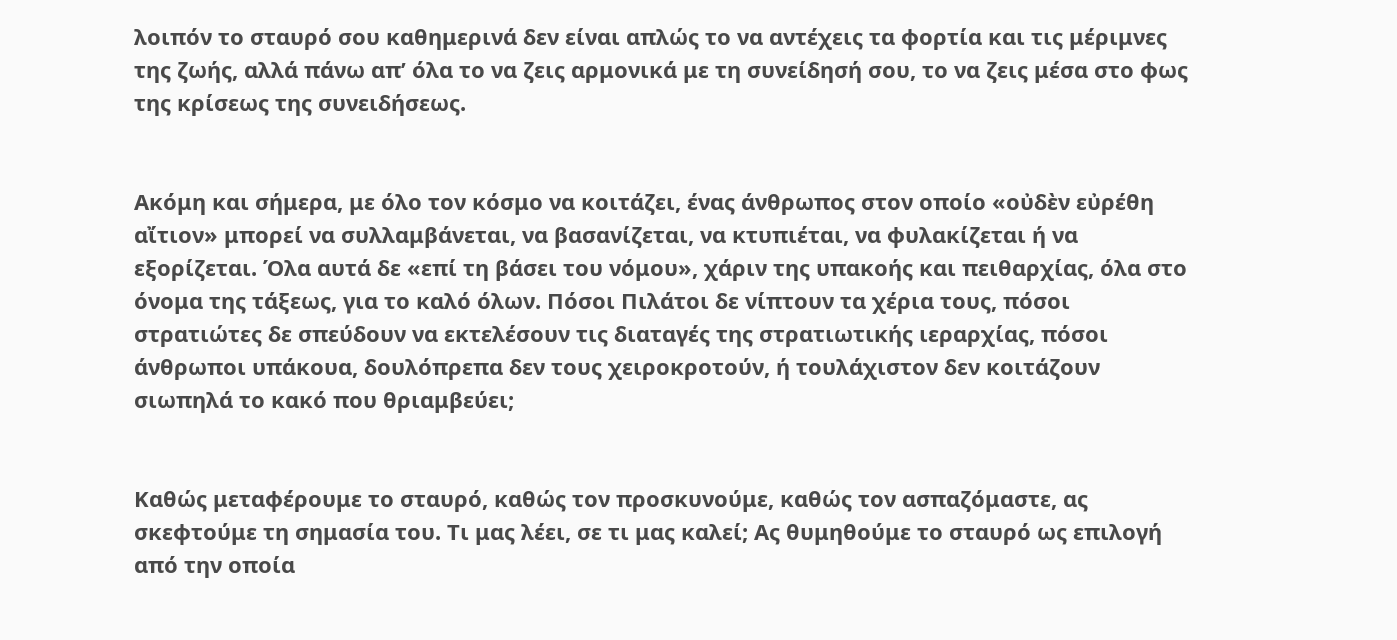λοιπόν το σταυρό σου καθημερινά δεν είναι απλώς το να αντέχεις τα φορτία και τις μέριμνες της ζωής, αλλά πάνω απ’ όλα το να ζεις αρμονικά με τη συνείδησή σου, το να ζεις μέσα στο φως της κρίσεως της συνειδήσεως.


Ακόμη και σήμερα, με όλο τον κόσμο να κοιτάζει, ένας άνθρωπος στον οποίο «οὐδὲν εὐρέθη αἴτιον» μπορεί να συλλαμβάνεται, να βασανίζεται, να κτυπιέται, να φυλακίζεται ή να εξορίζεται. Όλα αυτά δε «επί τη βάσει του νόμου», χάριν της υπακοής και πειθαρχίας, όλα στο όνομα της τάξεως, για το καλό όλων. Πόσοι Πιλάτοι δε νίπτουν τα χέρια τους, πόσοι στρατιώτες δε σπεύδουν να εκτελέσουν τις διαταγές της στρατιωτικής ιεραρχίας, πόσοι άνθρωποι υπάκουα, δουλόπρεπα δεν τους χειροκροτούν, ή τουλάχιστον δεν κοιτάζουν σιωπηλά το κακό που θριαμβεύει;


Καθώς μεταφέρουμε το σταυρό, καθώς τον προσκυνούμε, καθώς τον ασπαζόμαστε, ας σκεφτούμε τη σημασία του. Τι μας λέει, σε τι μας καλεί; Ας θυμηθούμε το σταυρό ως επιλογή από την οποία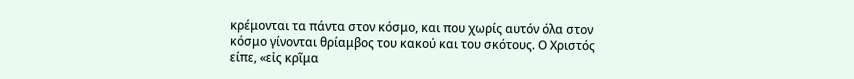κρέμονται τα πάντα στον κόσμο, και που χωρίς αυτόν όλα στον κόσμο γίνονται θρίαμβος του κακού και του σκότους. Ο Χριστός είπε, «εἰς κρῖμα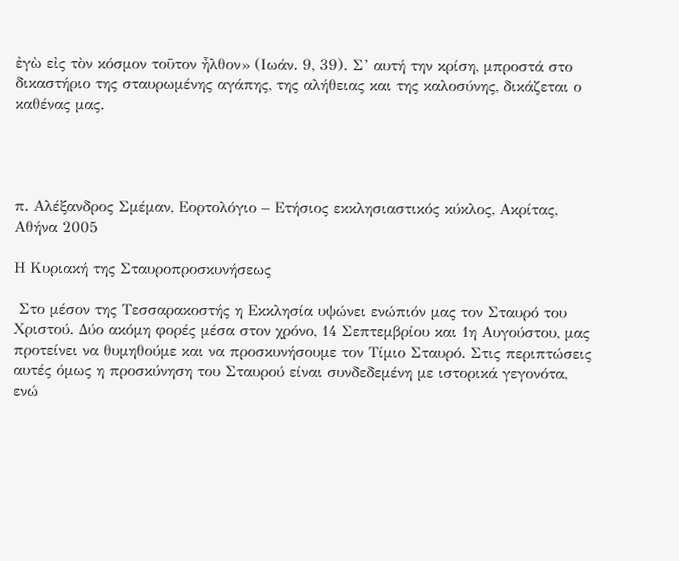ἐγὼ εἰς τὸν κόσμον τοῦτον ἦλθον» (Ιωάν. 9, 39). Σ’ αυτή την κρίση, μπροστά στο δικαστήριο της σταυρωμένης αγάπης, της αλήθειας και της καλοσύνης, δικάζεται ο καθένας μας.




π. Αλέξανδρος Σμέμαν, Εορτολόγιο – Ετήσιος εκκλησιαστικός κύκλος, Ακρίτας, Αθήνα 2005

Η Κυριακή της Σταυροπροσκυνήσεως

 Στο μέσον της Τεσσαρακοστής η Εκκλησία υψώνει ενώπιόν μας τον Σταυρό του Χριστού. Δύο ακόμη φορές μέσα στον χρόνο, 14 Σεπτεμβρίου και 1η Αυγούστου, μας προτείνει να θυμηθούμε και να προσκυνήσουμε τον Τίμιο Σταυρό. Στις περιπτώσεις αυτές όμως η προσκύνηση του Σταυρού είναι συνδεδεμένη με ιστορικά γεγονότα, ενώ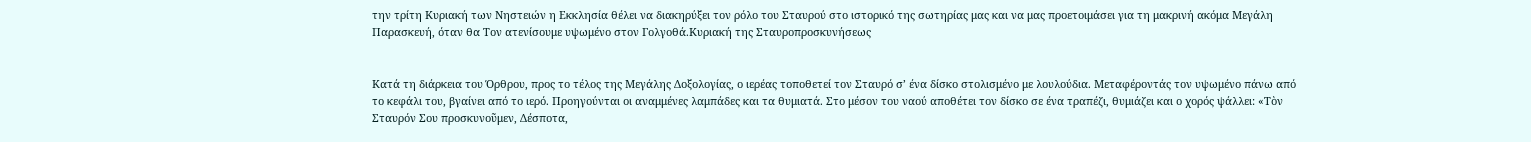την τρίτη Κυριακή των Νηστειών η Εκκλησία θέλει να διακηρύξει τον ρόλο του Σταυρού στο ιστορικό της σωτηρίας μας και να μας προετοιμάσει για τη μακρινή ακόμα Μεγάλη Παρασκευή, όταν θα Τον ατενίσουμε υψωμένο στον Γολγοθά.Κυριακή της Σταυροπροσκυνήσεως


Κατά τη διάρκεια του Όρθρου, προς το τέλος της Μεγάλης Δοξολογίας, ο ιερέας τοποθετεί τον Σταυρό σ’ ένα δίσκο στολισμένο με λουλούδια. Μεταφέροντάς τον υψωμένο πάνω από το κεφάλι του, βγαίνει από το ιερό. Προηγούνται οι αναμμένες λαμπάδες και τα θυμιατά. Στο μέσον του ναού αποθέτει τον δίσκο σε ένα τραπέζι, θυμιάζει και ο χορός ψάλλει: «Τὸν Σταυρόν Σου προσκυνοῦμεν, Δέσποτα,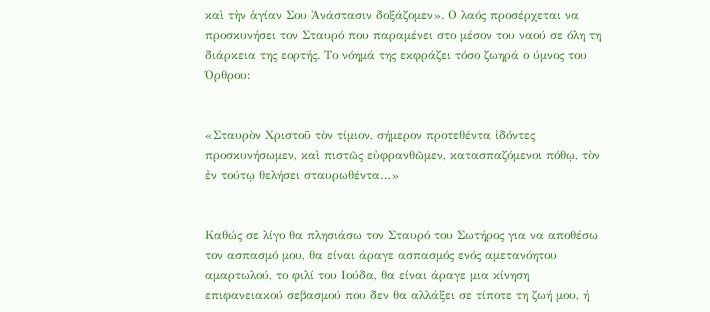καὶ τὴν ἁγίαν Σου Ἀνάστασιν δοξάζομεν». Ο λαός προσέρχεται να προσκυνήσει τον Σταυρό που παραμένει στο μέσον του ναού σε όλη τη διάρκεια της εορτής. Το νόημά της εκφράζει τόσο ζωηρά ο ύμνος του Όρθρου:


«Σταυρὸν Χριστοῦ τὸν τίμιον, σήμερον προτεθέντα ἰδόντες προσκυνήσωμεν, καὶ πιστῶς εὐφρανθῶμεν, κατασπαζόμενοι πόθῳ, τὸν ἐν τούτῳ θελήσει σταυρωθέντα…»


Καθώς σε λίγο θα πλησιάσω τον Σταυρό του Σωτήρος για να αποθέσω τον ασπασμό μου, θα είναι άραγε ασπασμός ενός αμετανόητου αμαρτωλού, το φιλί του Ιούδα, θα είναι άραγε μια κίνηση επιφανειακού σεβασμού που δεν θα αλλάξει σε τίποτε τη ζωή μου, ή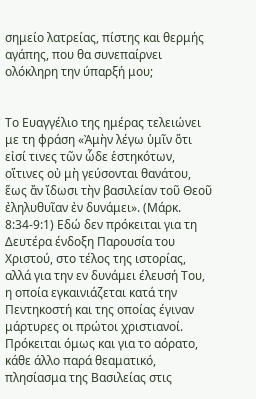σημείο λατρείας, πίστης και θερμής αγάπης, που θα συνεπαίρνει ολόκληρη την ύπαρξή μου;


Το Ευαγγέλιο της ημέρας τελειώνει με τη φράση «Ἀμὴν λέγω ὑμῖν ὅτι εἰσί τινες τῶν ὧδε ἑστηκότων, οἵτινες οὐ μὴ γεύσονται θανάτου, ἕως ἄν ἴδωσι τὴν βασιλείαν τοῦ Θεοῦ ἐληλυθυῖαν ἐν δυνάμει». (Μάρκ. 8:34-9:1) Εδώ δεν πρόκειται για τη Δευτέρα ένδοξη Παρουσία του Χριστού, στο τέλος της ιστορίας, αλλά για την εν δυνάμει έλευσή Του, η οποία εγκαινιάζεται κατά την Πεντηκοστή και της οποίας έγιναν μάρτυρες οι πρώτοι χριστιανοί. Πρόκειται όμως και για το αόρατο, κάθε άλλο παρά θεαματικό, πλησίασμα της Βασιλείας στις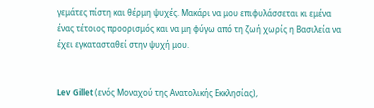γεμάτες πίστη και θέρμη ψυχές. Μακάρι να μου επιφυλάσσεται κι εμένα ένας τέτοιος προορισμός και να μη φύγω από τη ζωή χωρίς η Βασιλεία να έχει εγκατασταθεί στην ψυχή μου.


Lev Gillet (ενός Μοναχού της Ανατολικής Εκκλησίας),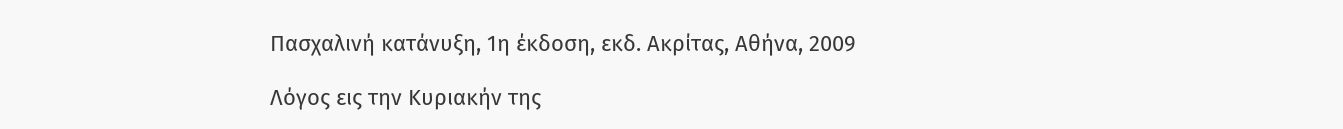Πασχαλινή κατάνυξη, 1η έκδοση, εκδ. Ακρίτας, Αθήνα, 2009

Λόγος εις την Κυριακήν της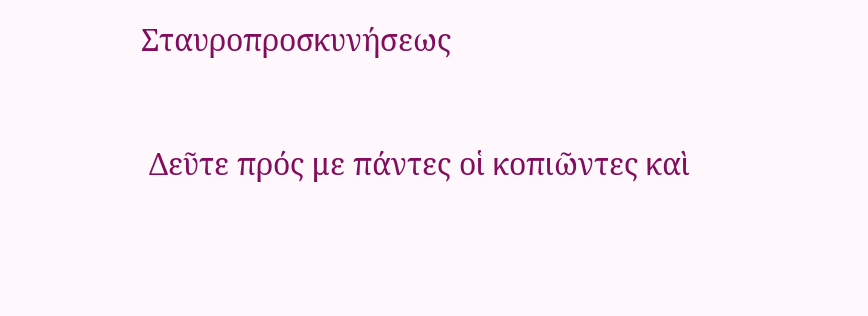Σταυροπροσκυνήσεως

 Δεῦτε πρός με πάντες οἱ κοπιῶντες καὶ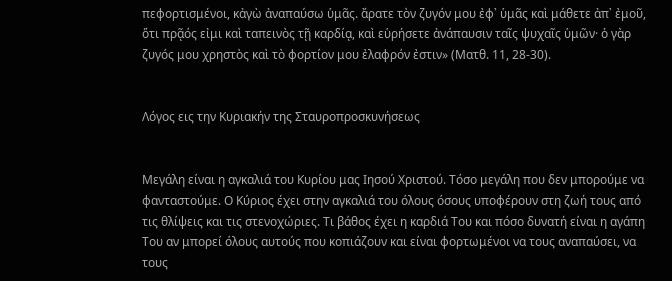πεφορτισμένοι, κἀγὼ ἀναπαύσω ὑμᾶς. ἄρατε τὸν ζυγόν μου ἐφ᾿ ὑμᾶς καὶ μάθετε ἀπ᾿ ἐμοῦ, ὅτι πρᾷός εἰμι καὶ ταπεινὸς τῇ καρδίᾳ, καὶ εὑρήσετε ἀνάπαυσιν ταῖς ψυχαῖς ὑμῶν· ὁ γὰρ ζυγός μου χρηστὸς καὶ τὸ φορτίον μου ἐλαφρόν ἐστιν» (Ματθ. 11, 28-30).


Λόγος εις την Κυριακήν της Σταυροπροσκυνήσεως


Μεγάλη είναι η αγκαλιά του Κυρίου μας Ιησού Χριστού. Τόσο μεγάλη που δεν μπορούμε να φανταστούμε. Ο Κύριος έχει στην αγκαλιά του όλους όσους υποφέρουν στη ζωή τους από τις θλίψεις και τις στενοχώριες. Τι βάθος έχει η καρδιά Του και πόσο δυνατή είναι η αγάπη Του αν μπορεί όλους αυτούς που κοπιάζουν και είναι φορτωμένοι να τους αναπαύσει, να τους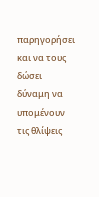παρηγορήσει και να τους δώσει δύναμη να υπομένουν τις θλίψεις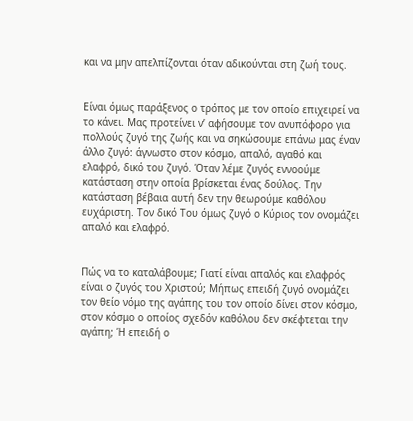και να μην απελπίζονται όταν αδικούνται στη ζωή τους.


Είναι όμως παράξενος ο τρόπος με τον οποίο επιχειρεί να το κάνει. Μας προτείνει ν’ αφήσουμε τον ανυπόφορο για πολλούς ζυγό της ζωής και να σηκώσουμε επάνω μας έναν άλλο ζυγό: άγνωστο στον κόσμο, απαλό, αγαθό και ελαφρό, δικό του ζυγό. Όταν λέμε ζυγός εννοούμε κατάσταση στην οποία βρίσκεται ένας δούλος. Την κατάσταση βέβαια αυτή δεν την θεωρούμε καθόλου ευχάριστη. Τον δικό Του όμως ζυγό ο Κύριος τον ονομάζει απαλό και ελαφρό.


Πώς να το καταλάβουμε; Γιατί είναι απαλός και ελαφρός είναι ο ζυγός του Χριστού; Μήπως επειδή ζυγό ονομάζει τον θείο νόμο της αγάπης του τον οποίο δίνει στον κόσμο, στον κόσμο ο οποίος σχεδόν καθόλου δεν σκέφτεται την αγάπη; Ή επειδή ο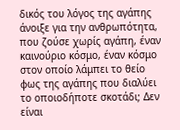δικός του λόγος της αγάπης άνοιξε για την ανθρωπότητα, που ζούσε χωρίς αγάπη, έναν καινούριο κόσμο, έναν κόσμο στον οποίο λάμπει το θείο φως της αγάπης που διαλύει το οποιοδήποτε σκοτάδι; Δεν είναι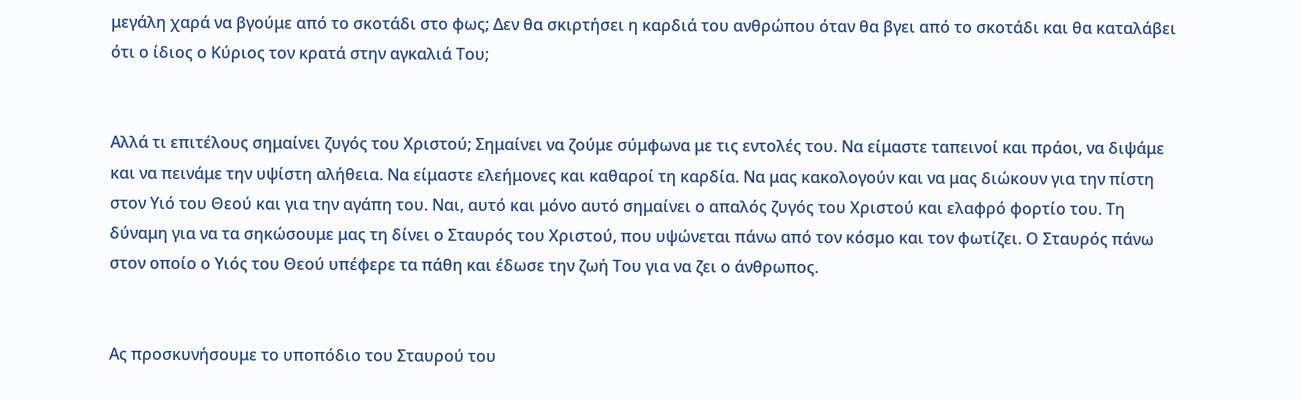μεγάλη χαρά να βγούμε από το σκοτάδι στο φως; Δεν θα σκιρτήσει η καρδιά του ανθρώπου όταν θα βγει από το σκοτάδι και θα καταλάβει ότι ο ίδιος ο Κύριος τον κρατά στην αγκαλιά Του;


Αλλά τι επιτέλους σημαίνει ζυγός του Χριστού; Σημαίνει να ζούμε σύμφωνα με τις εντολές του. Να είμαστε ταπεινοί και πράοι, να διψάμε και να πεινάμε την υψίστη αλήθεια. Να είμαστε ελεήμονες και καθαροί τη καρδία. Να μας κακολογούν και να μας διώκουν για την πίστη στον Υιό του Θεού και για την αγάπη του. Ναι, αυτό και μόνο αυτό σημαίνει ο απαλός ζυγός του Χριστού και ελαφρό φορτίο του. Τη δύναμη για να τα σηκώσουμε μας τη δίνει ο Σταυρός του Χριστού, που υψώνεται πάνω από τον κόσμο και τον φωτίζει. Ο Σταυρός πάνω στον οποίο ο Υιός του Θεού υπέφερε τα πάθη και έδωσε την ζωή Του για να ζει ο άνθρωπος.


Ας προσκυνήσουμε το υποπόδιο του Σταυρού του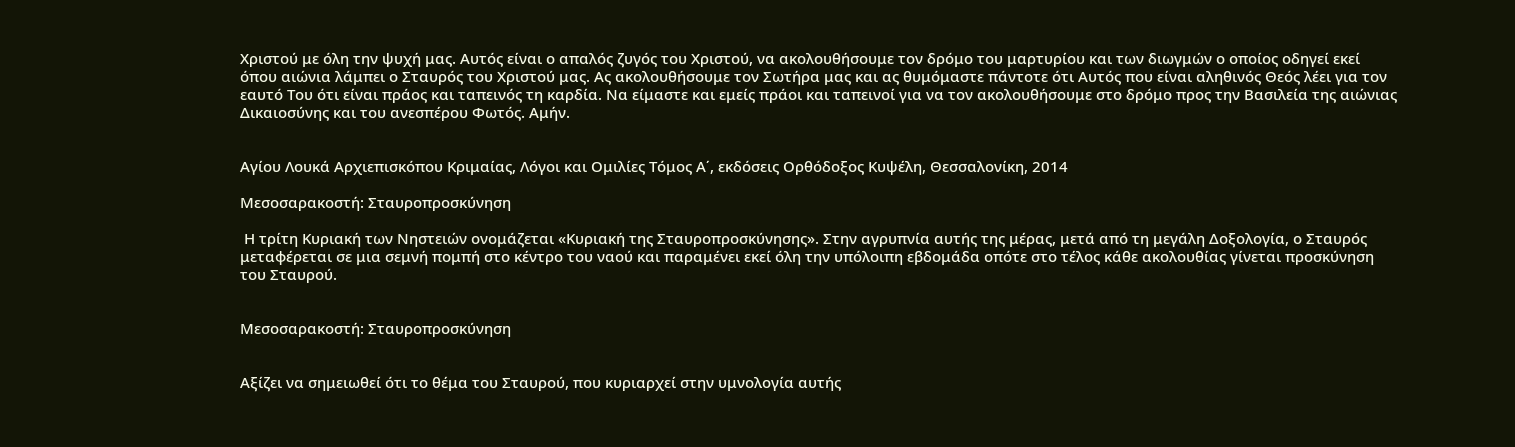Χριστού με όλη την ψυχή μας. Αυτός είναι ο απαλός ζυγός του Χριστού, να ακολουθήσουμε τον δρόμο του μαρτυρίου και των διωγμών ο οποίος οδηγεί εκεί όπου αιώνια λάμπει ο Σταυρός του Χριστού μας. Ας ακολουθήσουμε τον Σωτήρα μας και ας θυμόμαστε πάντοτε ότι Αυτός που είναι αληθινός Θεός λέει για τον εαυτό Του ότι είναι πράος και ταπεινός τη καρδία. Να είμαστε και εμείς πράοι και ταπεινοί για να τον ακολουθήσουμε στο δρόμο προς την Βασιλεία της αιώνιας Δικαιοσύνης και του ανεσπέρου Φωτός. Αμήν.


Αγίου Λουκά Αρχιεπισκόπου Κριμαίας, Λόγοι και Ομιλίες Τόμος Α΄, εκδόσεις Ορθόδοξος Κυψέλη, Θεσσαλονίκη, 2014

Μεσοσαρακοστή: Σταυροπροσκύνηση

 Η τρίτη Κυριακή των Νηστειών ονομάζεται «Κυριακή της Σταυροπροσκύνησης». Στην αγρυπνία αυτής της μέρας, μετά από τη μεγάλη Δοξολογία, ο Σταυρός μεταφέρεται σε μια σεμνή πομπή στο κέντρο του ναού και παραμένει εκεί όλη την υπόλοιπη εβδομάδα οπότε στο τέλος κάθε ακολουθίας γίνεται προσκύνηση του Σταυρού.


Μεσοσαρακοστή: Σταυροπροσκύνηση


Αξίζει να σημειωθεί ότι το θέμα του Σταυρού, που κυριαρχεί στην υμνολογία αυτής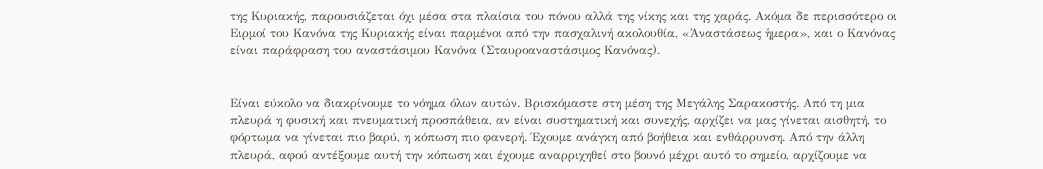της Κυριακής, παρουσιάζεται όχι μέσα στα πλαίσια του πόνου αλλά της νίκης και της χαράς. Ακόμα δε περισσότερο οι Ειρμοί του Κανόνα της Κυριακής είναι παρμένοι από την πασχαλινή ακολουθία, «Ἀναστάσεως ἡμερα», και ο Κανόνας είναι παράφραση του αναστάσιμου Κανόνα (Σταυροαναστάσιμος Κανόνας).


Είναι εύκολο να διακρίνουμε το νόημα όλων αυτών. Βρισκόμαστε στη μέση της Μεγάλης Σαρακοστής. Από τη μια πλευρά η φυσική και πνευματική προσπάθεια, αν είναι συστηματική και συνεχής, αρχίζει να μας γίνεται αισθητή, το φόρτωμα να γίνεται πιο βαρύ, η κόπωση πιο φανερή. Έχουμε ανάγκη από βοήθεια και ενθάρρυνση. Από την άλλη πλευρά, αφού αντέξουμε αυτή την κόπωση και έχουμε αναρριχηθεί στο βουνό μέχρι αυτό το σημείο, αρχίζουμε να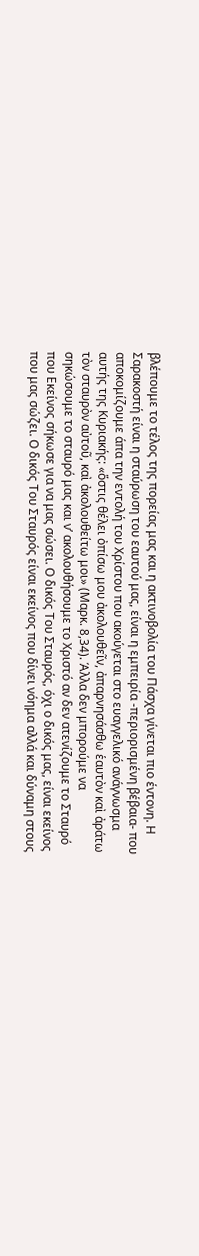βλέπουμε το τέλος της πορείας μας και η ακτινοβολία του Πάσχα γίνεται πιο έντονη. Η Σαρακοστή είναι η σταύρωση του εαυτού μας, είναι η εμπειρία -περιορισμένη βέβαια- που αποκομίζουμε άπα την εντολή του Χρίστου που ακούγεται στο ευαγγελικό ανάγνωσμα αυτής της Κυριακής: «ὅστις θέλει ὀπίσω μου ἀκολουθεῖν, ἀπαρνησάσθω ἑαυτὸν καὶ ἀράτω τὸν σταυρὸν αὐτοῦ, καὶ ἀκολουθείτω μοι» (Μαρκ. 8,34). Άλλα δεν μπορούμε να σηκώσουμε το σταυρό μας και ν’ ακολουθήσουμε το Χριστό αν δεν ατενίζουμε το Σταυρό που Εκείνος σήκωσε για να μας σώσει. Ο δικός Του Σταυρός, όχι ο δικός μας, είναι εκείνος που μας σώζει. Ο δικός Του Σταυρός είναι εκείνος που δίνει νόημα αλλά και δύναμη στους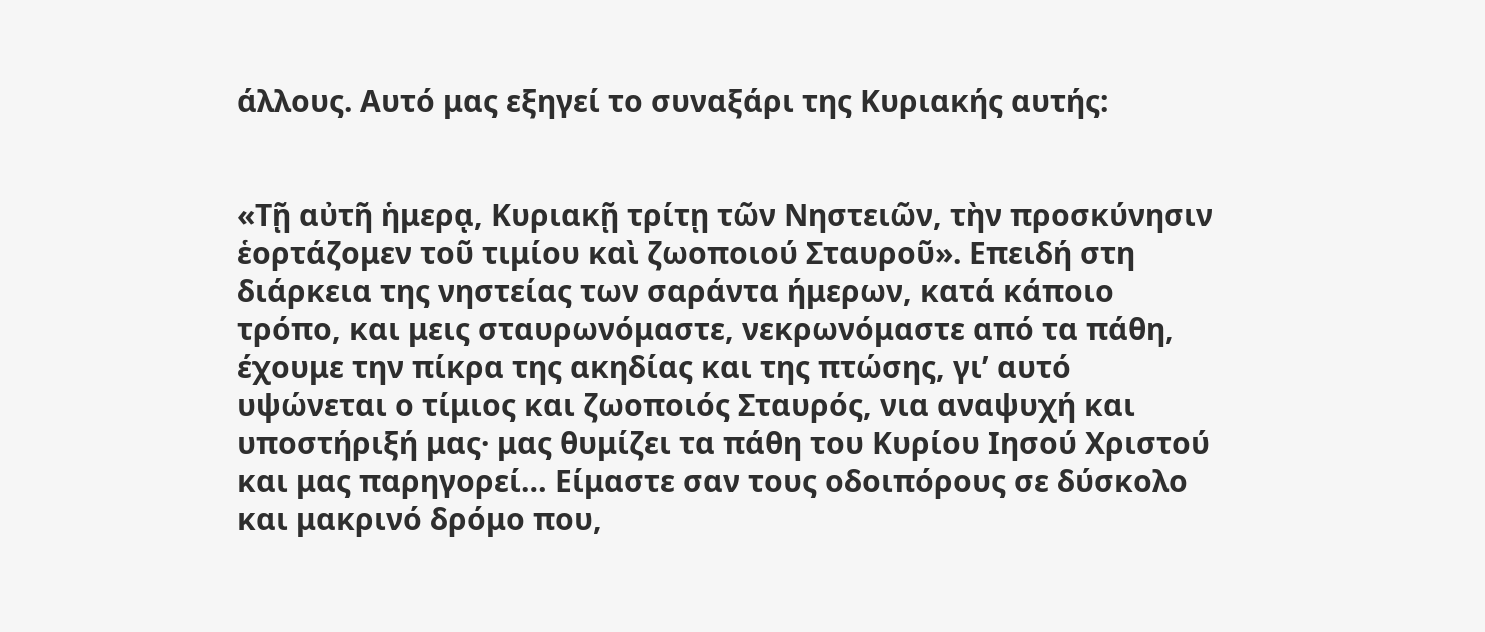άλλους. Αυτό μας εξηγεί το συναξάρι της Κυριακής αυτής:


«Τῇ αὐτῆ ἡμερᾳ, Κυριακῇ τρίτῃ τῶν Νηστειῶν, τὴν προσκύνησιν ἑορτάζομεν τοῦ τιμίου καὶ ζωοποιού Σταυροῦ». Επειδή στη διάρκεια της νηστείας των σαράντα ήμερων, κατά κάποιο τρόπο, και μεις σταυρωνόμαστε, νεκρωνόμαστε από τα πάθη, έχουμε την πίκρα της ακηδίας και της πτώσης, γι’ αυτό υψώνεται ο τίμιος και ζωοποιός Σταυρός, νια αναψυχή και υποστήριξή μας· μας θυμίζει τα πάθη του Κυρίου Ιησού Χριστού και μας παρηγορεί… Είμαστε σαν τους οδοιπόρους σε δύσκολο και μακρινό δρόμο που,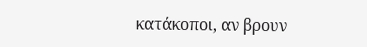κατάκοποι, αν βρουν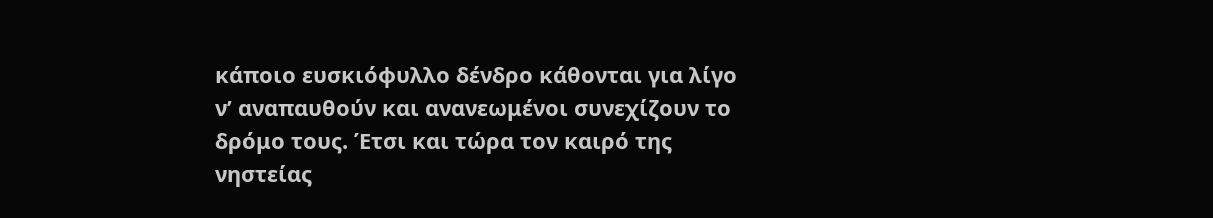κάποιο ευσκιόφυλλο δένδρο κάθονται για λίγο ν’ αναπαυθούν και ανανεωμένοι συνεχίζουν το δρόμο τους. Έτσι και τώρα τον καιρό της νηστείας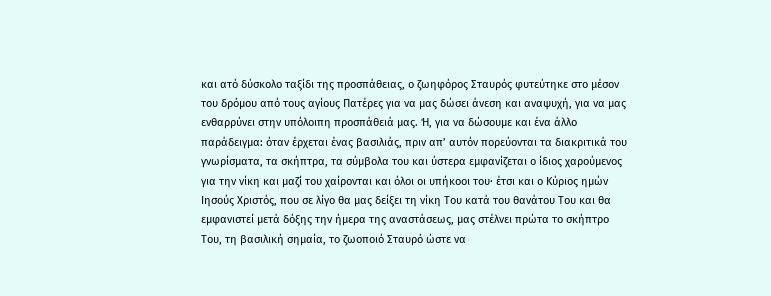και ατό δύσκολο ταξίδι της προσπάθειας, ο ζωηφόρος Σταυρός φυτεύτηκε στο μέσον του δρόμου από τους αγίους Πατέρες για να μας δώσει άνεση και αναψυχή, για να μας ενθαρρύνει στην υπόλοιπη προσπάθειά μας. Ή, για να δώσουμε και ένα άλλο παράδειγμα: όταν έρχεται ένας βασιλιάς, πριν απ’ αυτόν πορεύονται τα διακριτικά του γνωρίσματα, τα σκήπτρα, τα σύμβολα του και ύστερα εμφανίζεται ο ίδιος χαρούμενος για την νίκη και μαζί του χαίρονται και όλοι οι υπήκοοι του· έτσι και ο Κύριος ημών Ιησούς Χριστός, που σε λίγο θα μας δείξει τη νίκη Του κατά του θανάτου Του και θα εμφανιστεί μετά δόξης την ήμερα της αναστάσεως, μας στέλνει πρώτα το σκήπτρο Του, τη βασιλική σημαία, το ζωοποιό Σταυρό ώστε να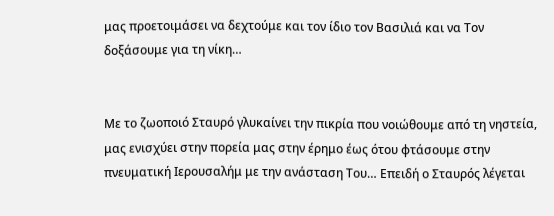μας προετοιμάσει να δεχτούμε και τον ίδιο τον Βασιλιά και να Τον δοξάσουμε για τη νίκη…


Με το ζωοποιό Σταυρό γλυκαίνει την πικρία που νοιώθουμε από τη νηστεία, μας ενισχύει στην πορεία μας στην έρημο έως ότου φτάσουμε στην πνευματική Ιερουσαλήμ με την ανάσταση Του… Επειδή ο Σταυρός λέγεται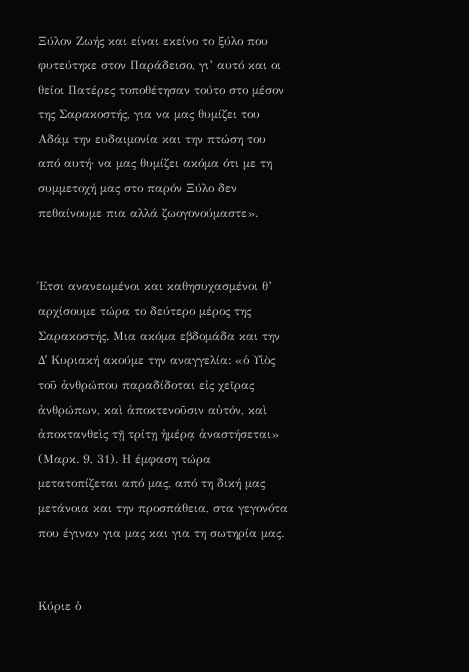Ξύλον Ζωής και είναι εκείνο το ξύλο που φυτεύτηκε στον Παράδεισο, γι’ αυτό και οι θείοι Πατέρες τοποθέτησαν τούτο στο μέσον της Σαρακοστής, για να μας θυμίζει του Αδάμ την ευδαιμονία και την πτώση του από αυτή· να μας θυμίζει ακόμα ότι με τη συμμετοχή μας στο παρόν Ξύλο δεν πεθαίνουμε πια αλλά ζωογονούμαστε».


Έτσι ανανεωμένοι και καθησυχασμένοι θ’ αρχίσουμε τώρα το δεύτερο μέρος της Σαρακοστής. Μια ακόμα εβδομάδα και την Δʹ Κυριακή ακούμε την αναγγελία: «ὁ Υἱὸς τοῦ ἀνθρώπου παραδίδοται εἰς χεῖρας ἀνθρώπων, καὶ ἀποκτενοῦσιν αὐτόν, καὶ ἀποκτανθεὶς τῇ τρίτῃ ἡμέρᾳ ἀναστήσεται» (Μαρκ. 9, 31). Η έμφαση τώρα μετατοπίζεται από μας, από τη δική μας μετάνοια και την προσπάθεια, στα γεγονότα που έγιναν για μας και για τη σωτηρία μας.


Κύριε ὁ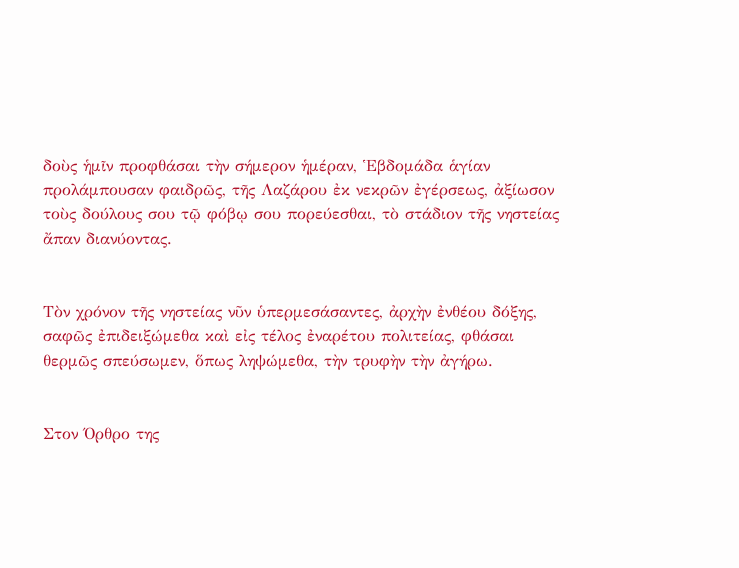δοὺς ἡμῖν προφθάσαι τὴν σήμερον ἡμέραν, Ἑβδομάδα ἁγίαν προλάμπουσαν φαιδρῶς, τῆς Λαζάρου ἐκ νεκρῶν ἐγέρσεως, ἀξίωσον τοὺς δούλους σου τῷ φόβῳ σου πορεύεσθαι, τὸ στάδιον τῆς νηστείας ἄπαν διανύοντας.


Τὸν χρόνον τῆς νηστείας νῦν ὑπερμεσάσαντες, ἀρχὴν ἐνθέου δόξης, σαφῶς ἐπιδειξώμεθα καὶ εἰς τέλος ἐναρέτου πολιτείας, φθάσαι θερμῶς σπεύσωμεν, ὅπως ληψώμεθα, τὴν τρυφὴν τὴν ἀγήρω.


Στον Όρθρο της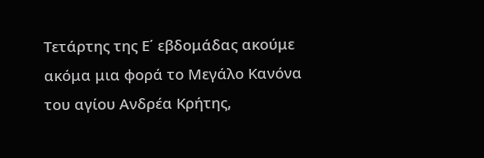Τετάρτης της Ε΄ εβδομάδας ακούμε ακόμα μια φορά το Μεγάλο Κανόνα του αγίου Ανδρέα Κρήτης,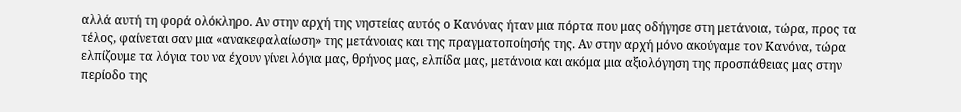αλλά αυτή τη φορά ολόκληρο. Αν στην αρχή της νηστείας αυτός ο Κανόνας ήταν μια πόρτα που μας οδήγησε στη μετάνοια, τώρα, προς τα τέλος, φαίνεται σαν μια «ανακεφαλαίωση» της μετάνοιας και της πραγματοποίησής της. Αν στην αρχή μόνο ακούγαμε τον Κανόνα, τώρα ελπίζουμε τα λόγια του να έχουν γίνει λόγια μας, θρήνος μας, ελπίδα μας, μετάνοια και ακόμα μια αξιολόγηση της προσπάθειας μας στην περίοδο της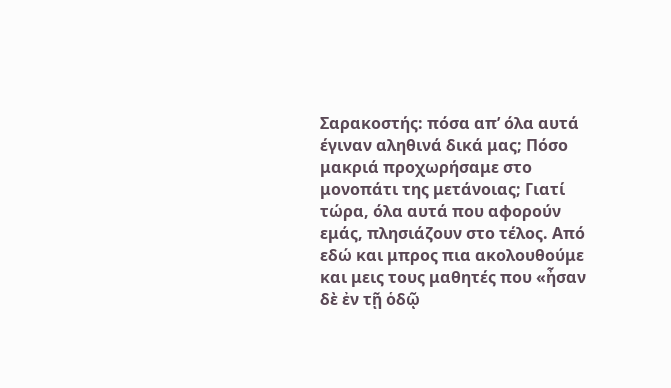Σαρακοστής: πόσα απ’ όλα αυτά έγιναν αληθινά δικά μας; Πόσο μακριά προχωρήσαμε στο μονοπάτι της μετάνοιας; Γιατί τώρα, όλα αυτά που αφορούν εμάς, πλησιάζουν στο τέλος. Από εδώ και μπρος πια ακολουθούμε και μεις τους μαθητές που «ἦσαν δὲ ἐν τῇ ὁδῷ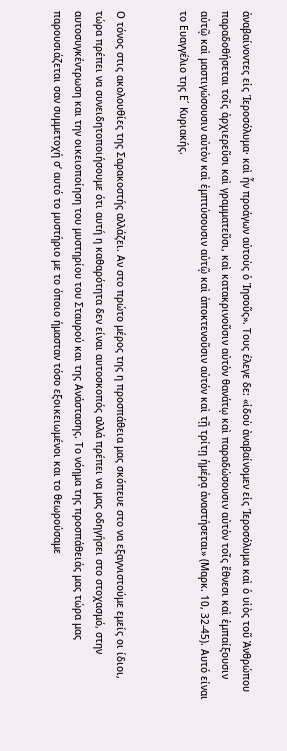ἀναβαίνοντες εἰς Ἱεροσόλυμα· καὶ ἦν προάγων αὐτοὺς ὁ Ἰησοῦς». Τους έλεγε δε: «ἰδοὺ ἀναβαίνομεν εἰς Ἱεροσόλυμα καὶ ὁ υἱὸς τοῦ Ἀνθρώπου παραδοθήσεται τοῖς ἀρχιερεῦσι καὶ γραμματεῦσι, καὶ κατακρινοῦσιν αὐτὸν θανάτῳ καὶ παραδώσουσιν αὐτὸν τοῖς ἔθνεσι καὶ ἐμπαίξουσιν αὐτῷ καὶ μαστιγώσουσιν αὐτὸν καὶ ἐμπτύσουσιν αὐτῷ καὶ ἀποκτενοῦσιν αὐτόν καὶ τῇ τρίτῃ ἡμέρᾳ ἀναστήσεται» (Μαρκ. 10, 32‐45). Αυτό είναι το Ευαγγέλιο της Ε΄ Κυριακής.


Ο τόνος στις ακολουθίες της Σαρακοστής αλλάζει. Αν στο πρώτο μέρος της η προσπάθεια μας σκόπευε στο να εξαγνιστούμε εμείς οι ίδιοι, τώρα πρέπει να συνειδητοποιήσουμε ότι αυτή η καθαρότητα δεν είναι αυτοσκοπός αλλά πρέπει να μας οδηγήσει στο στοχασμό, στην αυτοσυγκέντρωση και την οικειοποίηση του μυστηρίου του Σταυρού και της Ανάστασης. Το νόημα της προσπάθειάς μας τώρα μας παρουσιάζεται σαν συμμετοχή σ’ αυτό το μυστήριο με το όποιο ήμασταν τόσο εξοικειωμένοι και το θεωρούσαμε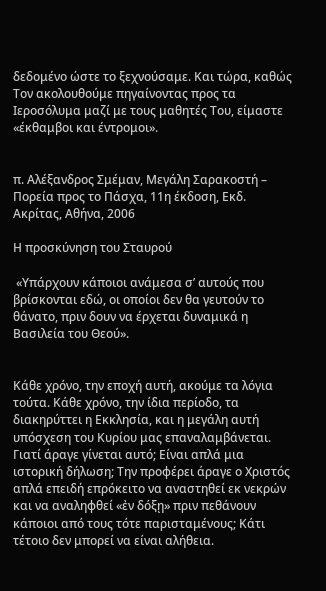δεδομένο ώστε το ξεχνούσαμε. Και τώρα, καθώς Τον ακολουθούμε πηγαίνοντας προς τα Ιεροσόλυμα μαζί με τους μαθητές Του, είμαστε «έκθαμβοι και έντρομοι».


π. Αλέξανδρος Σμέμαν, Μεγάλη Σαρακοστή – Πορεία προς το Πάσχα, 11η έκδοση, Εκδ. Ακρίτας, Αθήνα, 2006

Η προσκύνηση του Σταυρού

 «Υπάρχουν κάποιοι ανάμεσα σ’ αυτούς που βρίσκονται εδώ, οι οποίοι δεν θα γευτούν το θάνατο, πριν δουν να έρχεται δυναμικά η Βασιλεία του Θεού».


Κάθε χρόνο, την εποχή αυτή, ακούμε τα λόγια τούτα. Κάθε χρόνο, την ίδια περίοδο, τα διακηρύττει η Εκκλησία, και η μεγάλη αυτή υπόσχεση του Κυρίου μας επαναλαμβάνεται. Γιατί άραγε γίνεται αυτό; Είναι απλά μια ιστορική δήλωση; Την προφέρει άραγε ο Χριστός απλά επειδή επρόκειτο να αναστηθεί εκ νεκρών και να αναληφθεί «ἐν δόξῃ» πριν πεθάνουν κάποιοι από τους τότε παρισταμένους; Κάτι τέτοιο δεν μπορεί να είναι αλήθεια.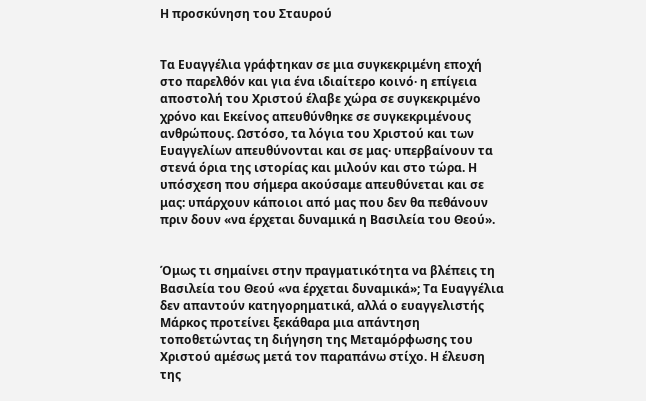Η προσκύνηση του Σταυρού


Τα Ευαγγέλια γράφτηκαν σε μια συγκεκριμένη εποχή στο παρελθόν και για ένα ιδιαίτερο κοινό· η επίγεια αποστολή του Χριστού έλαβε χώρα σε συγκεκριμένο χρόνο και Εκείνος απευθύνθηκε σε συγκεκριμένους ανθρώπους. Ωστόσο, τα λόγια του Χριστού και των Ευαγγελίων απευθύνονται και σε μας· υπερβαίνουν τα στενά όρια της ιστορίας και μιλούν και στο τώρα. Η υπόσχεση που σήμερα ακούσαμε απευθύνεται και σε μας: υπάρχουν κάποιοι από μας που δεν θα πεθάνουν πριν δουν «να έρχεται δυναμικά η Βασιλεία του Θεού».


Όμως τι σημαίνει στην πραγματικότητα να βλέπεις τη Βασιλεία του Θεού «να έρχεται δυναμικά»; Τα Ευαγγέλια δεν απαντούν κατηγορηματικά, αλλά ο ευαγγελιστής Μάρκος προτείνει ξεκάθαρα μια απάντηση τοποθετώντας τη διήγηση της Μεταμόρφωσης του Χριστού αμέσως μετά τον παραπάνω στίχο. Η έλευση της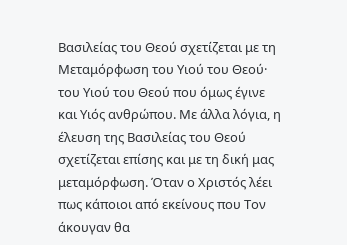Βασιλείας του Θεού σχετίζεται με τη Μεταμόρφωση του Υιού του Θεού· του Υιού του Θεού που όμως έγινε και Υιός ανθρώπου. Με άλλα λόγια, η έλευση της Βασιλείας του Θεού σχετίζεται επίσης και με τη δική μας μεταμόρφωση. Όταν ο Χριστός λέει πως κάποιοι από εκείνους που Τον άκουγαν θα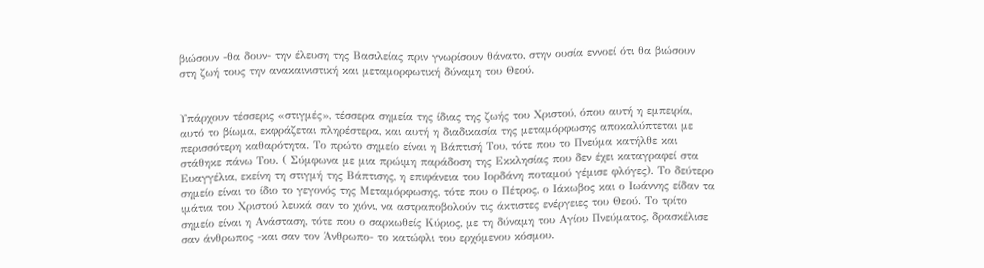βιώσουν -θα δουν- την έλευση της Βασιλείας πριν γνωρίσουν θάνατο, στην ουσία εννοεί ότι θα βιώσουν στη ζωή τους την ανακαινιστική και μεταμορφωτική δύναμη του Θεού.


Υπάρχουν τέσσερις «στιγμές», τέσσερα σημεία της ίδιας της ζωής του Χριστού, όπου αυτή η εμπειρία, αυτό το βίωμα, εκφράζεται πληρέστερα, και αυτή η διαδικασία της μεταμόρφωσης αποκαλύπτεται με περισσότερη καθαρότητα. Το πρώτο σημείο είναι η Βάπτισή Του, τότε που το Πνεύμα κατήλθε και στάθηκε πάνω Του. ( Σύμφωνα με μια πρώιμη παράδοση της Εκκλησίας που δεν έχει καταγραφεί στα Ευαγγέλια, εκείνη τη στιγμή της Βάπτισης, η επιφάνεια του Ιορδάνη ποταμού γέμισε φλόγες). Το δεύτερο σημείο είναι το ίδιο το γεγονός της Μεταμόρφωσης, τότε που ο Πέτρος, ο Ιάκωβος και ο Ιωάννης είδαν τα ιμάτια του Χριστού λευκά σαν το χιόνι, να αστραποβολούν τις άκτιστες ενέργειες του Θεού. Το τρίτο σημείο είναι η Ανάσταση, τότε που ο σαρκωθείς Κύριος, με τη δύναμη του Αγίου Πνεύματος, δρασκέλισε σαν άνθρωπος -και σαν τον Άνθρωπο- το κατώφλι του ερχόμενου κόσμου.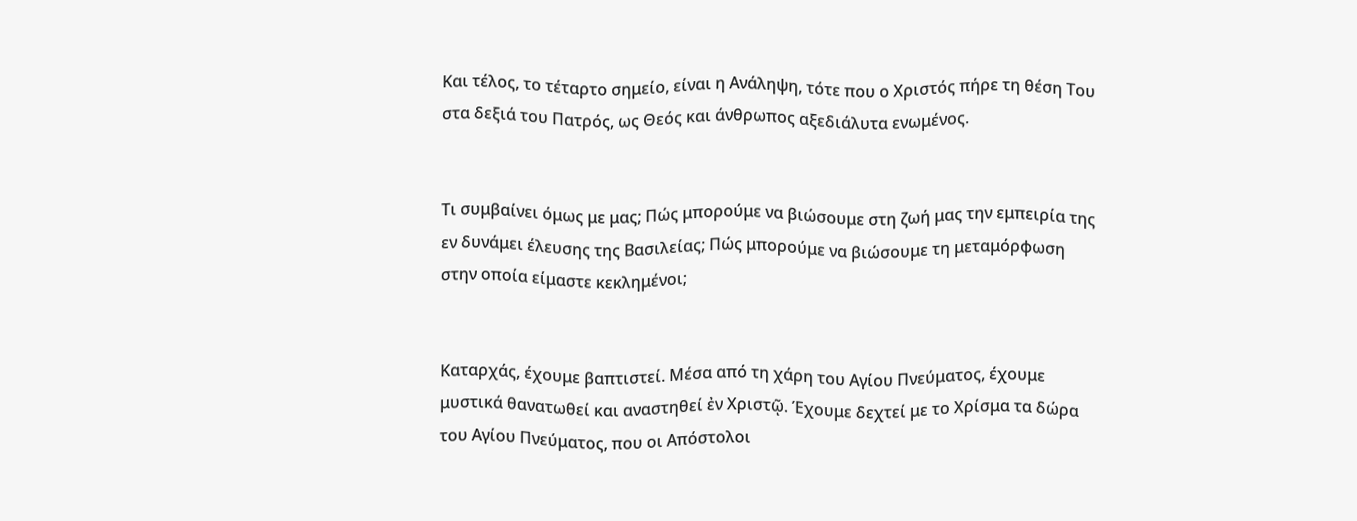Και τέλος, το τέταρτο σημείο, είναι η Ανάληψη, τότε που ο Χριστός πήρε τη θέση Του στα δεξιά του Πατρός, ως Θεός και άνθρωπος αξεδιάλυτα ενωμένος.


Τι συμβαίνει όμως με μας; Πώς μπορούμε να βιώσουμε στη ζωή μας την εμπειρία της εν δυνάμει έλευσης της Βασιλείας; Πώς μπορούμε να βιώσουμε τη μεταμόρφωση στην οποία είμαστε κεκλημένοι;


Καταρχάς, έχουμε βαπτιστεί. Μέσα από τη χάρη του Αγίου Πνεύματος, έχουμε μυστικά θανατωθεί και αναστηθεί ἐν Χριστῷ. Έχουμε δεχτεί με το Χρίσμα τα δώρα του Αγίου Πνεύματος, που οι Απόστολοι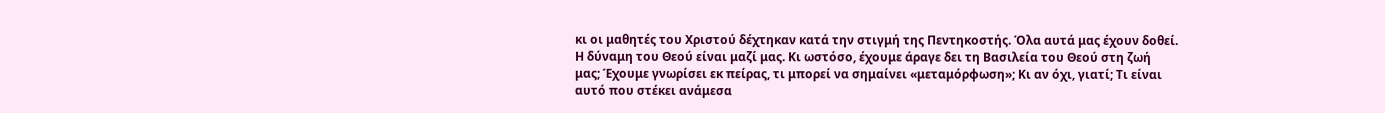κι οι μαθητές του Χριστού δέχτηκαν κατά την στιγμή της Πεντηκοστής. Όλα αυτά μας έχουν δοθεί. Η δύναμη του Θεού είναι μαζί μας. Κι ωστόσο, έχουμε άραγε δει τη Βασιλεία του Θεού στη ζωή μας; Έχουμε γνωρίσει εκ πείρας, τι μπορεί να σημαίνει «μεταμόρφωση»; Κι αν όχι, γιατί; Τι είναι αυτό που στέκει ανάμεσα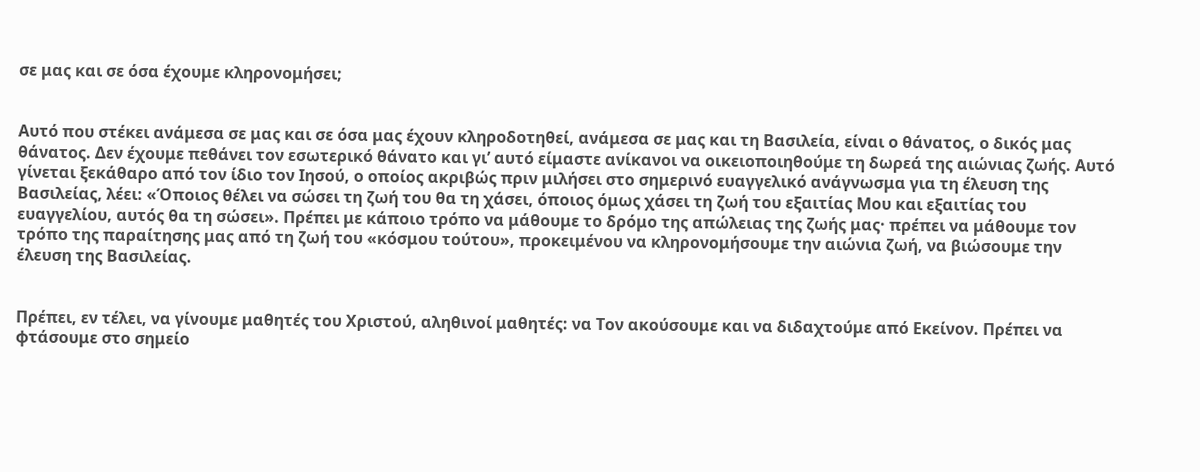σε μας και σε όσα έχουμε κληρονομήσει;


Αυτό που στέκει ανάμεσα σε μας και σε όσα μας έχουν κληροδοτηθεί, ανάμεσα σε μας και τη Βασιλεία, είναι ο θάνατος, ο δικός μας θάνατος. Δεν έχουμε πεθάνει τον εσωτερικό θάνατο και γι’ αυτό είμαστε ανίκανοι να οικειοποιηθούμε τη δωρεά της αιώνιας ζωής. Αυτό γίνεται ξεκάθαρο από τον ίδιο τον Ιησού, ο οποίος ακριβώς πριν μιλήσει στο σημερινό ευαγγελικό ανάγνωσμα για τη έλευση της Βασιλείας, λέει: «Όποιος θέλει να σώσει τη ζωή του θα τη χάσει, όποιος όμως χάσει τη ζωή του εξαιτίας Μου και εξαιτίας του ευαγγελίου, αυτός θα τη σώσει». Πρέπει με κάποιο τρόπο να μάθουμε το δρόμο της απώλειας της ζωής μας· πρέπει να μάθουμε τον τρόπο της παραίτησης μας από τη ζωή του «κόσμου τούτου», προκειμένου να κληρονομήσουμε την αιώνια ζωή, να βιώσουμε την έλευση της Βασιλείας.


Πρέπει, εν τέλει, να γίνουμε μαθητές του Χριστού, αληθινοί μαθητές: να Τον ακούσουμε και να διδαχτούμε από Εκείνον. Πρέπει να φτάσουμε στο σημείο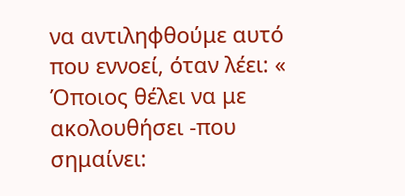να αντιληφθούμε αυτό που εννοεί, όταν λέει: « Όποιος θέλει να με ακολουθήσει -που σημαίνει: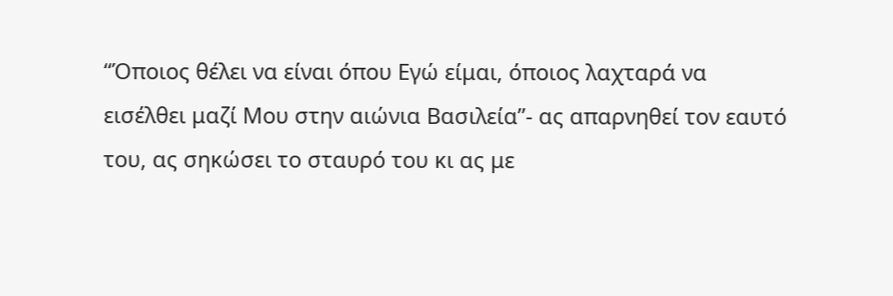“Όποιος θέλει να είναι όπου Εγώ είμαι, όποιος λαχταρά να εισέλθει μαζί Μου στην αιώνια Βασιλεία”- ας απαρνηθεί τον εαυτό του, ας σηκώσει το σταυρό του κι ας με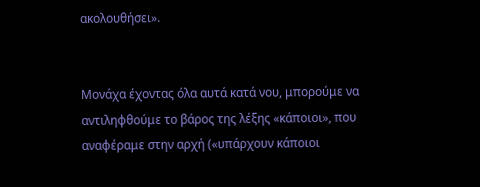ακολουθήσει».


Μονάχα έχοντας όλα αυτά κατά νου, μπορούμε να αντιληφθούμε το βάρος της λέξης «κάποιοι», που αναφέραμε στην αρχή («υπάρχουν κάποιοι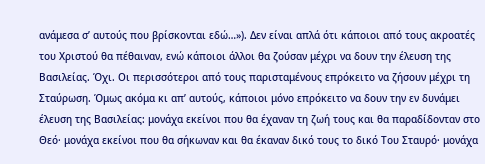ανάμεσα σ’ αυτούς που βρίσκονται εδώ…»). Δεν είναι απλά ότι κάποιοι από τους ακροατές του Χριστού θα πέθαιναν, ενώ κάποιοι άλλοι θα ζούσαν μέχρι να δουν την έλευση της Βασιλείας. Όχι. Οι περισσότεροι από τους παρισταμένους επρόκειτο να ζήσουν μέχρι τη Σταύρωση. Όμως ακόμα κι απ’ αυτούς, κάποιοι μόνο επρόκειτο να δουν την εν δυνάμει έλευση της Βασιλείας: μονάχα εκείνοι που θα έχαναν τη ζωή τους και θα παραδίδονταν στο Θεό· μονάχα εκείνοι που θα σήκωναν και θα έκαναν δικό τους το δικό Του Σταυρό· μονάχα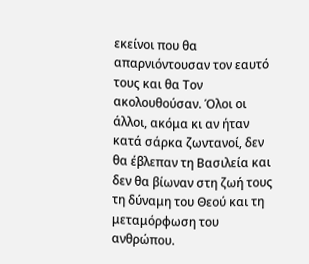εκείνοι που θα απαρνιόντουσαν τον εαυτό τους και θα Τον ακολουθούσαν. Όλοι οι άλλοι, ακόμα κι αν ήταν κατά σάρκα ζωντανοί, δεν θα έβλεπαν τη Βασιλεία και δεν θα βίωναν στη ζωή τους τη δύναμη του Θεού και τη μεταμόρφωση του ανθρώπου.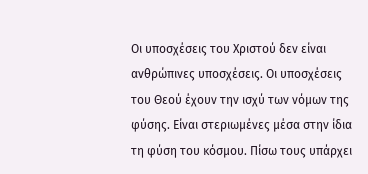Οι υποσχέσεις του Χριστού δεν είναι ανθρώπινες υποσχέσεις. Οι υποσχέσεις του Θεού έχουν την ισχύ των νόμων της φύσης. Είναι στεριωμένες μέσα στην ίδια τη φύση του κόσμου. Πίσω τους υπάρχει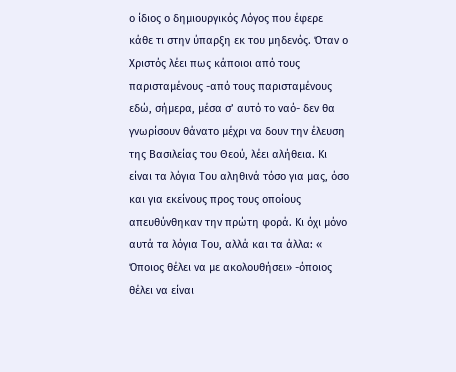ο ίδιος ο δημιουργικός Λόγος που έφερε κάθε τι στην ύπαρξη εκ του μηδενός. Όταν ο Χριστός λέει πως κάποιοι από τους παρισταμένους -από τους παρισταμένους εδώ, σήμερα, μέσα σ’ αυτό το ναό- δεν θα γνωρίσουν θάνατο μέχρι να δουν την έλευση της Βασιλείας του Θεού, λέει αλήθεια. Κι είναι τα λόγια Του αληθινά τόσο για μας, όσο και για εκείνους προς τους οποίους απευθύνθηκαν την πρώτη φορά. Κι όχι μόνο αυτά τα λόγια Του, αλλά και τα άλλα: « Όποιος θέλει να με ακολουθήσει» -όποιος θέλει να είναι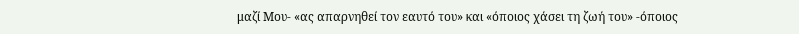μαζί Μου- «ας απαρνηθεί τον εαυτό του» και «όποιος χάσει τη ζωή του» -όποιος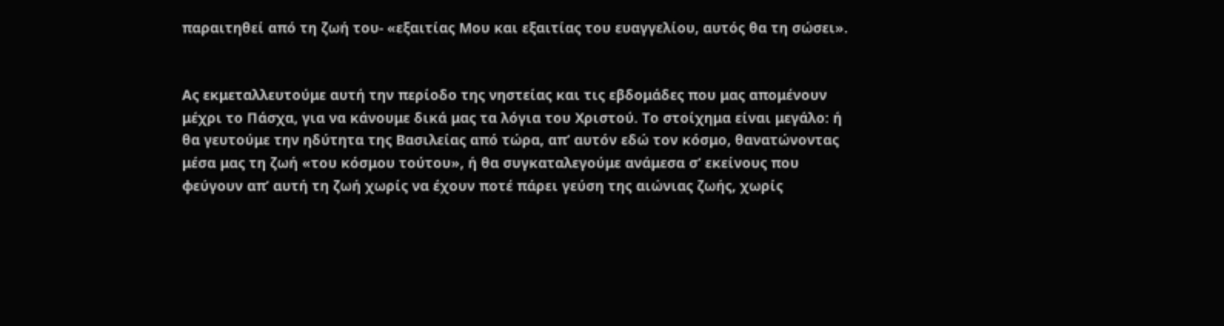παραιτηθεί από τη ζωή του- «εξαιτίας Μου και εξαιτίας του ευαγγελίου, αυτός θα τη σώσει».


Ας εκμεταλλευτούμε αυτή την περίοδο της νηστείας και τις εβδομάδες που μας απομένουν μέχρι το Πάσχα, για να κάνουμε δικά μας τα λόγια του Χριστού. Το στοίχημα είναι μεγάλο: ή θα γευτούμε την ηδύτητα της Βασιλείας από τώρα, απ’ αυτόν εδώ τον κόσμο, θανατώνοντας μέσα μας τη ζωή «του κόσμου τούτου», ή θα συγκαταλεγούμε ανάμεσα σ’ εκείνους που φεύγουν απ’ αυτή τη ζωή χωρίς να έχουν ποτέ πάρει γεύση της αιώνιας ζωής, χωρίς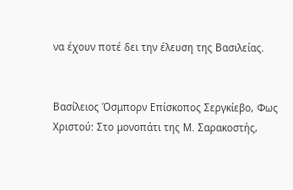να έχουν ποτέ δει την έλευση της Βασιλείας.


Βασίλειος Όσμπορν Επίσκοπος Σεργκίεβο, Φως Χριστού: Στο μονοπάτι της Μ. Σαρακοστής,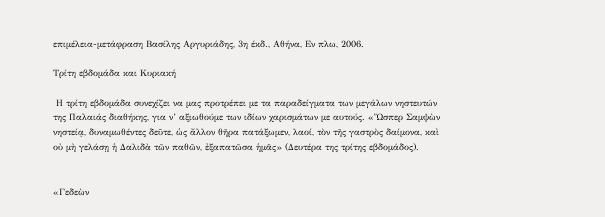επιμέλεια-μετάφραση Βασίλης Αργυριάδης, 3η έκδ., Αθήνα, Εν πλω, 2006.

Τρίτη εβδομάδα και Κυριακή

 Η τρίτη εβδομάδα συνεχίζει να μας προτρέπει με τα παραδείγματα των μεγάλων νηστευτών της Παλαιάς διαθήκης, για ν’ αξιωθούμε των ιδίων χαρισμάτων με αυτούς. «Ὥσπερ Σαμψὼν νηστείᾳ, δυναμωθέντες δεῦτε, ὡς ἄλλον θῆρα πατάξωμεν, λαοί, τὸν τῆς γαστρὸς δαίμονα, καὶ οὐ μὴ γελάσῃ ἡ Δαλιδὰ τῶν παθῶν, ἐξαπατῶσα ἡμᾶς» (Δευτέρα της τρίτης εβδομάδος).


«Γεδεὼν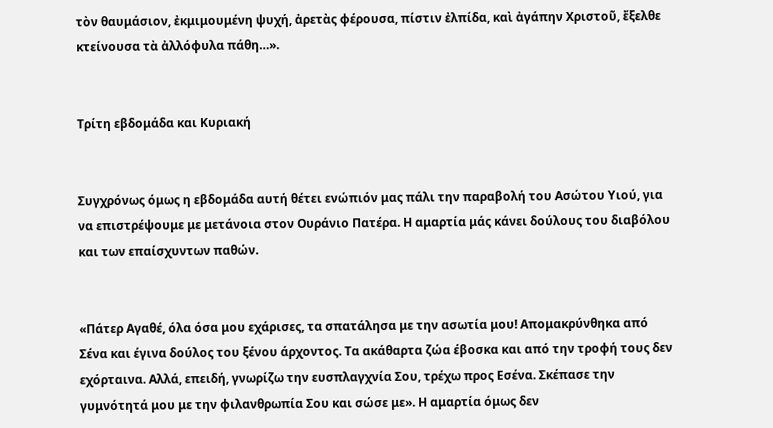τὸν θαυμάσιον, ἐκμιμουμένη ψυχή, ἀρετὰς φέρουσα, πίστιν ἐλπίδα, καὶ ἀγάπην Χριστοῦ, ἔξελθε κτείνουσα τὰ ἀλλόφυλα πάθη…».


Τρίτη εβδομάδα και Κυριακή


Συγχρόνως όμως η εβδομάδα αυτή θέτει ενώπιόν μας πάλι την παραβολή του Ασώτου Υιού, για να επιστρέψουμε με μετάνοια στον Ουράνιο Πατέρα. Η αμαρτία μάς κάνει δούλους του διαβόλου και των επαίσχυντων παθών.


«Πάτερ Αγαθέ, όλα όσα μου εχάρισες, τα σπατάλησα με την ασωτία μου! Απομακρύνθηκα από Σένα και έγινα δούλος του ξένου άρχοντος. Τα ακάθαρτα ζώα έβοσκα και από την τροφή τους δεν εχόρταινα. Αλλά, επειδή, γνωρίζω την ευσπλαγχνία Σου, τρέχω προς Εσένα. Σκέπασε την γυμνότητά μου με την φιλανθρωπία Σου και σώσε με». Η αμαρτία όμως δεν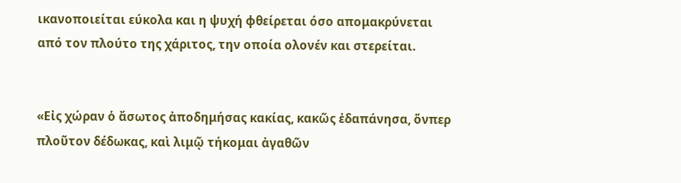ικανοποιείται εύκολα και η ψυχή φθείρεται όσο απομακρύνεται από τον πλούτο της χάριτος, την οποία ολονέν και στερείται.


«Εἰς χώραν ὁ ἄσωτος ἀποδημήσας κακίας, κακῶς ἐδαπάνησα, ὅνπερ πλοῦτον δέδωκας, καὶ λιμῷ τήκομαι ἀγαθῶν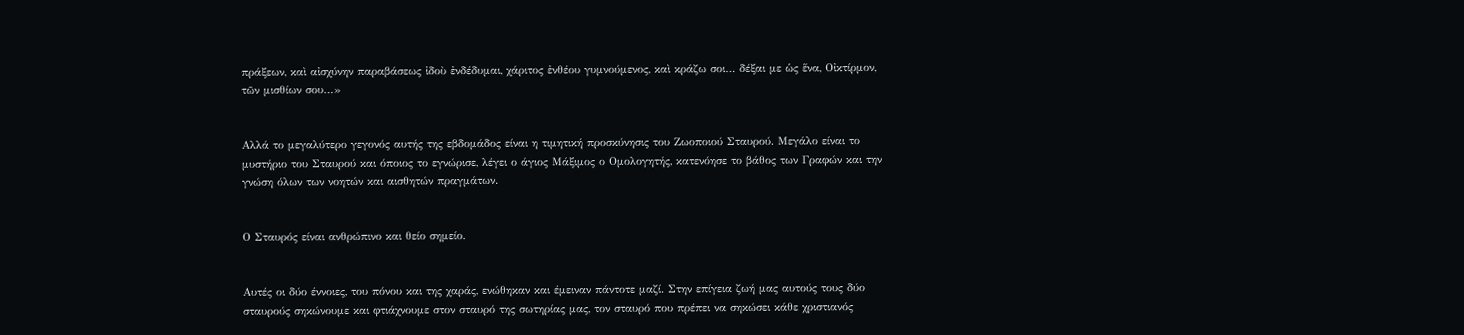πράξεων, καὶ αἰσχύνην παραβάσεως ἰδοὺ ἐνδέδυμαι, χάριτος ἐνθέου γυμνούμενος, καὶ κράζω σοι… δέξαι με ὡς ἕνα, Οἰκτίρμον, τῶν μισθίων σου…»


Αλλά το μεγαλύτερο γεγονός αυτής της εβδομάδος είναι η τιμητική προσκύνησις του Ζωοποιού Σταυρού. Μεγάλο είναι το μυστήριο του Σταυρού και όποιος το εγνώρισε, λέγει ο άγιος Μάξιμος ο Ομολογητής, κατενόησε το βάθος των Γραφών και την γνώση όλων των νοητών και αισθητών πραγμάτων.


Ο Σταυρός είναι ανθρώπινο και θείο σημείο.


Αυτές οι δύο έννοιες, του πόνου και της χαράς, ενώθηκαν και έμειναν πάντοτε μαζί. Στην επίγεια ζωή μας αυτούς τους δύο σταυρούς σηκώνουμε και φτιάχνουμε στον σταυρό της σωτηρίας μας, τον σταυρό που πρέπει να σηκώσει κάθε χριστιανός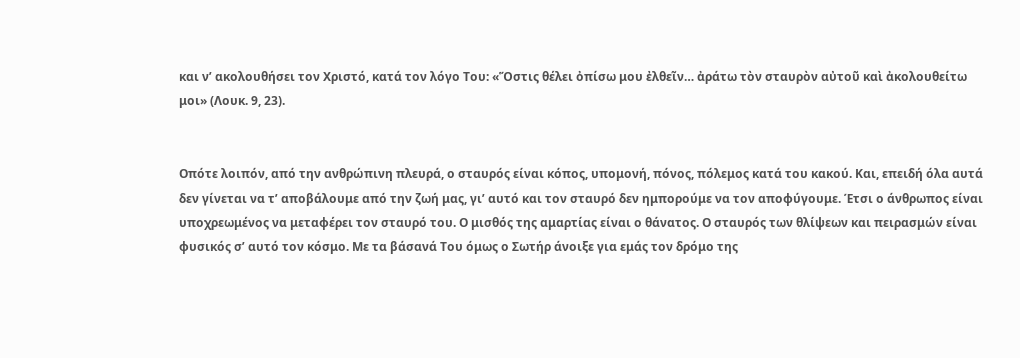και ν’ ακολουθήσει τον Χριστό, κατά τον λόγο Του: «Ὅστις θέλει ὀπίσω μου ἐλθεῖν… ἀράτω τὸν σταυρὸν αὐτοῦ καὶ ἀκολουθείτω μοι» (Λουκ. 9, 23).


Οπότε λοιπόν, από την ανθρώπινη πλευρά, ο σταυρός είναι κόπος, υπομονή, πόνος, πόλεμος κατά του κακού. Και, επειδή όλα αυτά δεν γίνεται να τ’ αποβάλουμε από την ζωή μας, γι’ αυτό και τον σταυρό δεν ημπορούμε να τον αποφύγουμε. Έτσι ο άνθρωπος είναι υποχρεωμένος να μεταφέρει τον σταυρό του. Ο μισθός της αμαρτίας είναι ο θάνατος. Ο σταυρός των θλίψεων και πειρασμών είναι φυσικός σ’ αυτό τον κόσμο. Με τα βάσανά Του όμως ο Σωτήρ άνοιξε για εμάς τον δρόμο της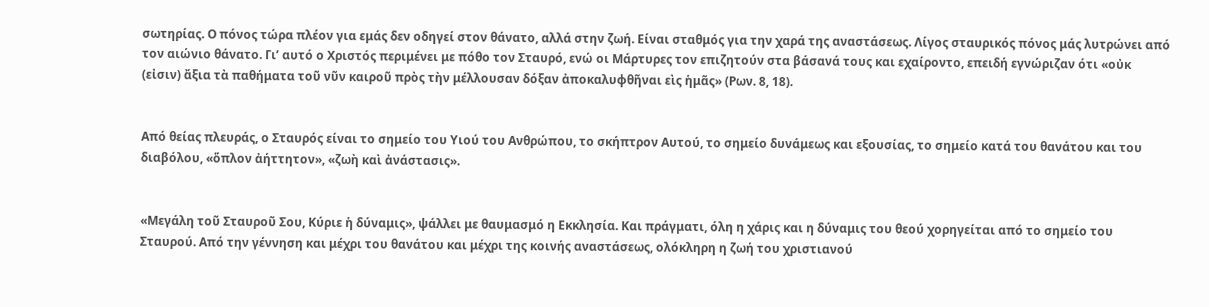σωτηρίας. Ο πόνος τώρα πλέον για εμάς δεν οδηγεί στον θάνατο, αλλά στην ζωή. Είναι σταθμός για την χαρά της αναστάσεως. Λίγος σταυρικός πόνος μάς λυτρώνει από τον αιώνιο θάνατο. Γι’ αυτό ο Χριστός περιμένει με πόθο τον Σταυρό, ενώ οι Μάρτυρες τον επιζητούν στα βάσανά τους και εχαίροντο, επειδή εγνώριζαν ότι «οὐκ (εἰσιν) ἄξια τὰ παθήματα τοῦ νῦν καιροῦ πρὸς τὴν μέλλουσαν δόξαν ἀποκαλυφθῆναι εὶς ἡμᾶς» (Ρων. 8, 18).


Από θείας πλευράς, ο Σταυρός είναι το σημείο του Υιού του Ανθρώπου, το σκήπτρον Αυτού, το σημείο δυνάμεως και εξουσίας, το σημείο κατά του θανάτου και του διαβόλου, «ὅπλον ἀήττητον», «ζωὴ καὶ ἀνάστασις».


«Μεγάλη τοῦ Σταυροῦ Σου, Κύριε ἡ δύναμις», ψάλλει με θαυμασμό η Εκκλησία. Και πράγματι, όλη η χάρις και η δύναμις του θεού χορηγείται από το σημείο του Σταυρού. Από την γέννηση και μέχρι του θανάτου και μέχρι της κοινής αναστάσεως, ολόκληρη η ζωή του χριστιανού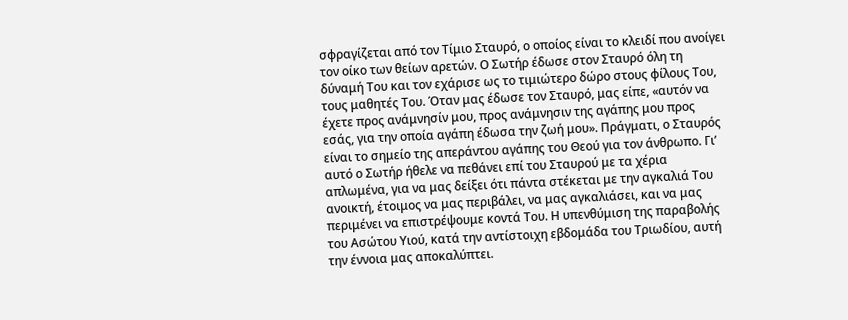σφραγίζεται από τον Τίμιο Σταυρό, ο οποίος είναι το κλειδί που ανοίγει τον οίκο των θείων αρετών. Ο Σωτήρ έδωσε στον Σταυρό όλη τη δύναμή Του και τον εχάρισε ως το τιμιώτερο δώρο στους φίλους Του, τους μαθητές Του. Όταν μας έδωσε τον Σταυρό, μας είπε, «αυτόν να έχετε προς ανάμνησίν μου, προς ανάμνησιν της αγάπης μου προς εσάς, για την οποία αγάπη έδωσα την ζωή μου». Πράγματι, ο Σταυρός είναι το σημείο της απεράντου αγάπης του Θεού για τον άνθρωπο. Γι’ αυτό ο Σωτήρ ήθελε να πεθάνει επί του Σταυρού με τα χέρια απλωμένα, για να μας δείξει ότι πάντα στέκεται με την αγκαλιά Του ανοικτή, έτοιμος να μας περιβάλει, να μας αγκαλιάσει, και να μας περιμένει να επιστρέψουμε κοντά Του. Η υπενθύμιση της παραβολής του Ασώτου Υιού, κατά την αντίστοιχη εβδομάδα του Τριωδίου, αυτή την έννοια μας αποκαλύπτει.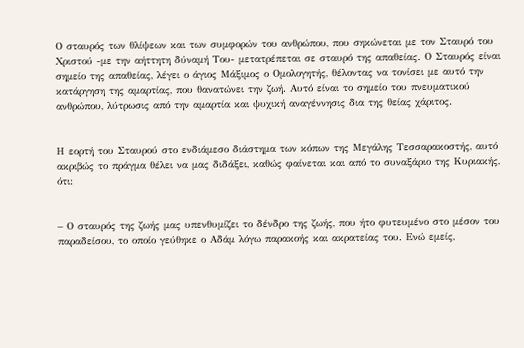Ο σταυρός των θλίψεων και των συμφορών του ανθρώπου, που σηκώνεται με τον Σταυρό του Χριστού -με την αήττητη δύναμή Του- μετατρέπεται σε σταυρό της απαθείας. Ο Σταυρός είναι σημείο της απαθείας, λέγει ο άγιος Μάξιμος ο Ομολογητής, θέλοντας να τονίσει με αυτό την κατάργηση της αμαρτίας, που θανατώνει την ζωή. Αυτό είναι το σημείο του πνευματικού ανθρώπου, λύτρωσις από την αμαρτία και ψυχική αναγέννησις δια της θείας χάριτος.


Η εορτή του Σταυρού στο ενδιάμεσο διάστημα των κόπων της Μεγάλης Τεσσαρακοστής, αυτό ακριβώς το πράγμα θέλει να μας διδάξει, καθώς φαίνεται και από το συναξάριο της Κυριακής, ότι:


– Ο σταυρός της ζωής μας υπενθυμίζει το δένδρο της ζωής, που ήτο φυτευμένο στο μέσον του παραδείσου, το οποίο γεύθηκε ο Αδάμ λόγω παρακοής και ακρατείας του. Ενώ εμείς,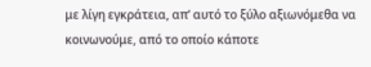με λίγη εγκράτεια, απ’ αυτό το ξύλο αξιωνόμεθα να κοινωνούμε, από το οποίο κάποτε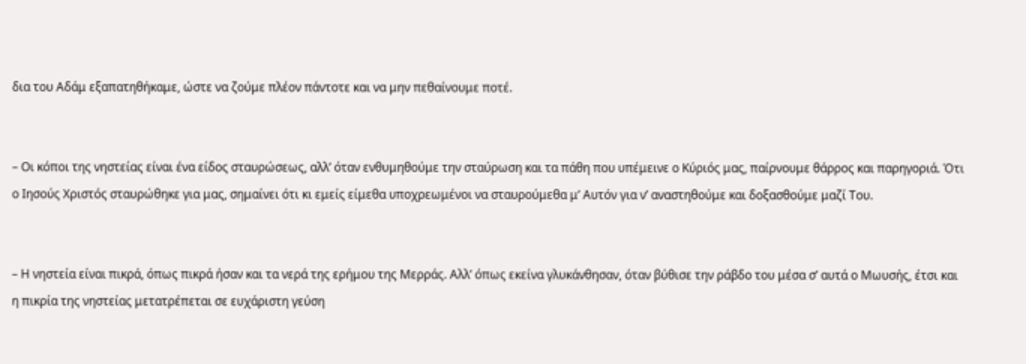δια του Αδάμ εξαπατηθήκαμε, ώστε να ζούμε πλέον πάντοτε και να μην πεθαίνουμε ποτέ.


– Οι κόποι της νηστείας είναι ένα είδος σταυρώσεως, αλλ’ όταν ενθυμηθούμε την σταύρωση και τα πάθη που υπέμεινε ο Κύριός μας, παίρνουμε θάρρος και παρηγοριά. Ότι ο Ιησούς Χριστός σταυρώθηκε για μας, σημαίνει ότι κι εμείς είμεθα υποχρεωμένοι να σταυρούμεθα μ’ Αυτόν για ν’ αναστηθούμε και δοξασθούμε μαζί Του.


– Η νηστεία είναι πικρά, όπως πικρά ήσαν και τα νερά της ερήμου της Μερράς. Αλλ’ όπως εκείνα γλυκάνθησαν, όταν βύθισε την ράβδο του μέσα σ’ αυτά ο Μωυσής, έτσι και η πικρία της νηστείας μετατρέπεται σε ευχάριστη γεύση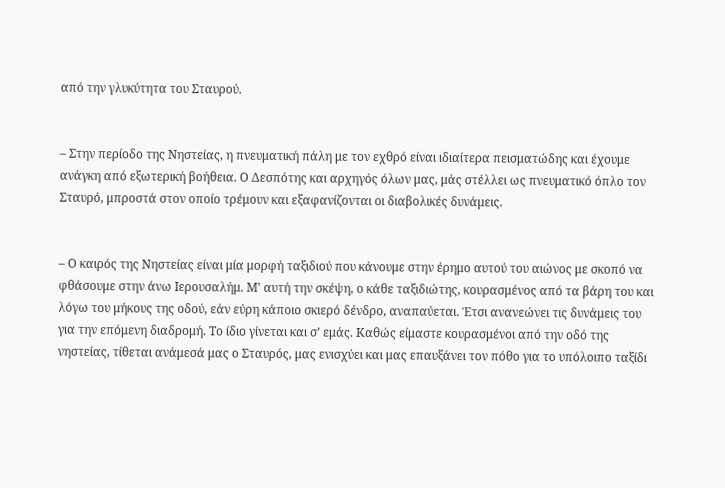από την γλυκύτητα του Σταυρού.


– Στην περίοδο της Νηστείας, η πνευματική πάλη με τον εχθρό είναι ιδιαίτερα πεισματώδης και έχουμε ανάγκη από εξωτερική βοήθεια. Ο Δεσπότης και αρχηγός όλων μας, μάς στέλλει ως πνευματικό όπλο τον Σταυρό, μπροστά στον οποίο τρέμουν και εξαφανίζονται οι διαβολικές δυνάμεις.


– Ο καιρός της Νηστείας είναι μία μορφή ταξιδιού που κάνουμε στην έρημο αυτού του αιώνος με σκοπό να φθάσουμε στην άνω Ιερουσαλήμ. Μ’ αυτή την σκέψη, ο κάθε ταξιδιώτης, κουρασμένος από τα βάρη του και λόγω του μήκους της οδού, εάν εύρη κάποιο σκιερό δένδρο, αναπαύεται. Έτσι ανανεώνει τις δυνάμεις του για την επόμενη διαδρομή. Το ίδιο γίνεται και σ’ εμάς. Καθώς είμαστε κουρασμένοι από την οδό της νηστείας, τίθεται ανάμεσά μας ο Σταυρός, μας ενισχύει και μας επαυξάνει τον πόθο για το υπόλοιπο ταξίδι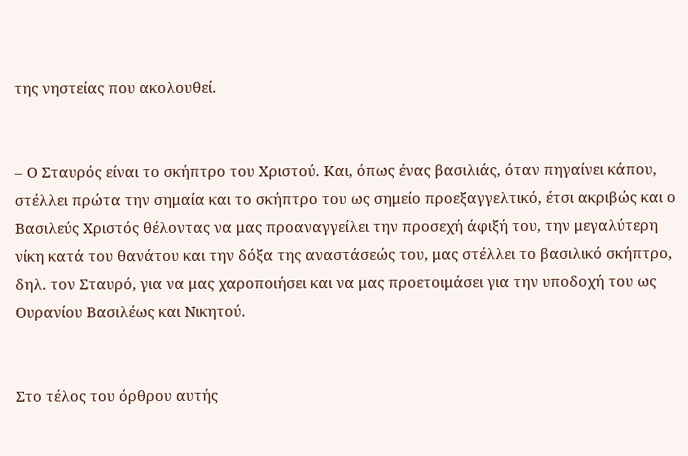της νηστείας που ακολουθεί.


– Ο Σταυρός είναι το σκήπτρο του Χριστού. Και, όπως ένας βασιλιάς, όταν πηγαίνει κάπου, στέλλει πρώτα την σημαία και το σκήπτρο του ως σημείο προεξαγγελτικό, έτσι ακριβώς και ο Βασιλεύς Χριστός θέλοντας να μας προαναγγείλει την προσεχή άφιξή του, την μεγαλύτερη νίκη κατά του θανάτου και την δόξα της αναστάσεώς του, μας στέλλει το βασιλικό σκήπτρο, δηλ. τον Σταυρό, για να μας χαροποιήσει και να μας προετοιμάσει για την υποδοχή του ως Ουρανίου Βασιλέως και Νικητού.


Στο τέλος του όρθρου αυτής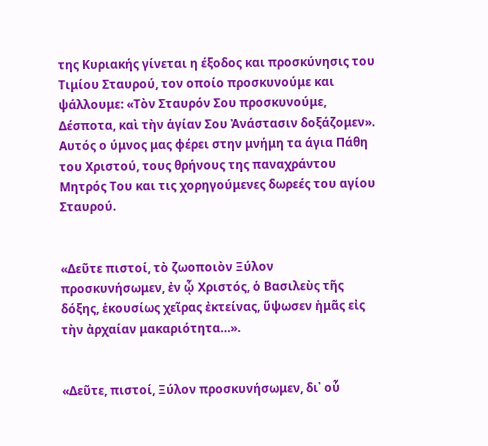της Κυριακής γίνεται η έξοδος και προσκύνησις του Τιμίου Σταυρού, τον οποίο προσκυνούμε και ψάλλουμε: «Τὸν Σταυρόν Σου προσκυνούμε, Δέσποτα, καὶ τὴν ἁγίαν Σου Ἀνάστασιν δοξάζομεν». Αυτός ο ύμνος μας φέρει στην μνήμη τα άγια Πάθη του Χριστού, τους θρήνους της παναχράντου Μητρός Του και τις χορηγούμενες δωρεές του αγίου Σταυρού.


«Δεῦτε πιστοί, τὸ ζωοποιὸν Ξύλον προσκυνήσωμεν, ἐν ᾧ Χριστός, ὁ Βασιλεὺς τῆς δόξης, ἑκουσίως χεῖρας ἐκτείνας, ὕψωσεν ἡμᾶς εἰς τὴν ἀρχαίαν μακαριότητα…».


«Δεῦτε, πιστοί, Ξύλον προσκυνήσωμεν, δι᾿ οὗ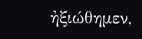ἠξιώθημεν,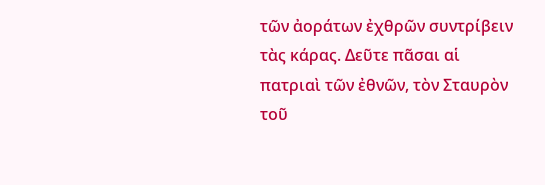τῶν ἀοράτων ἐχθρῶν συντρίβειν τὰς κάρας. Δεῦτε πᾶσαι αἱ πατριαὶ τῶν ἐθνῶν, τὸν Σταυρὸν τοῦ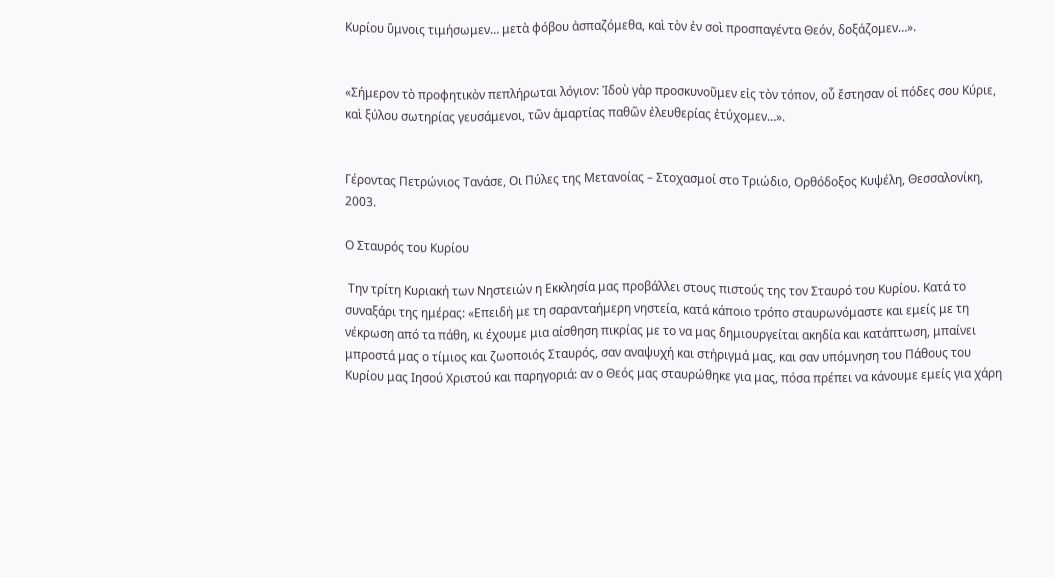Κυρίου ὕμνοις τιμήσωμεν… μετὰ φόβου ἀσπαζόμεθα, καὶ τὸν ἐν σοὶ προσπαγέντα Θεόν, δοξάζομεν…».


«Σήμερον τὸ προφητικὸν πεπλήρωται λόγιον: Ἰδοὺ γὰρ προσκυνοῦμεν εἰς τὸν τόπον, οὗ ἔστησαν οἱ πόδες σου Κύριε, καὶ ξύλου σωτηρίας γευσάμενοι, τῶν ἁμαρτίας παθῶν ἐλευθερίας ἐτύχομεν…».


Γέροντας Πετρώνιος Τανάσε, Οι Πύλες της Μετανοίας – Στοχασμοί στο Τριώδιο, Ορθόδοξος Κυψέλη, Θεσσαλονίκη, 2003.

Ο Σταυρός του Κυρίου

 Την τρίτη Κυριακή των Νηστειών η Εκκλησία μας προβάλλει στους πιστούς της τον Σταυρό του Κυρίου. Κατά το συναξάρι της ημέρας: «Επειδή με τη σαρανταήμερη νηστεία, κατά κάποιο τρόπο σταυρωνόμαστε και εμείς με τη νέκρωση από τα πάθη, κι έχουμε μια αίσθηση πικρίας με το να μας δημιουργείται ακηδία και κατάπτωση, μπαίνει μπροστά μας ο τίμιος και ζωοποιός Σταυρός, σαν αναψυχή και στήριγμά μας, και σαν υπόμνηση του Πάθους του Κυρίου μας Ιησού Χριστού και παρηγοριά: αν ο Θεός μας σταυρώθηκε για μας, πόσα πρέπει να κάνουμε εμείς για χάρη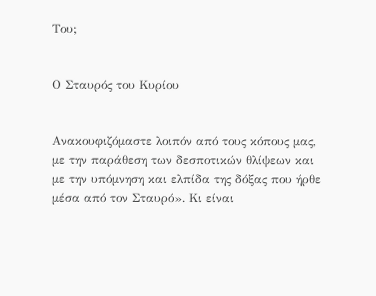Του;


Ο Σταυρός του Κυρίου


Ανακουφιζόμαστε λοιπόν από τους κόπους μας, με την παράθεση των δεσποτικών θλίψεων και με την υπόμνηση και ελπίδα της δόξας που ήρθε μέσα από τον Σταυρό». Κι είναι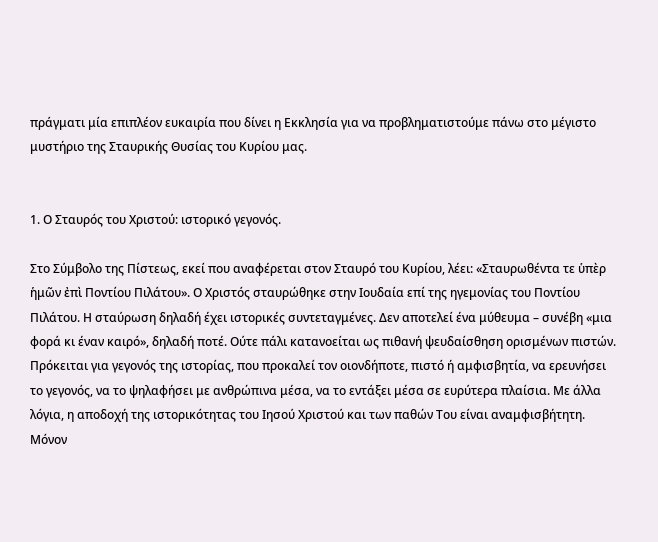πράγματι μία επιπλέον ευκαιρία που δίνει η Εκκλησία για να προβληματιστούμε πάνω στο μέγιστο μυστήριο της Σταυρικής Θυσίας του Κυρίου μας.


1. Ο Σταυρός του Χριστού: ιστορικό γεγονός.

Στο Σύμβολο της Πίστεως, εκεί που αναφέρεται στον Σταυρό του Κυρίου, λέει: «Σταυρωθέντα τε ὑπὲρ ἡμῶν ἐπὶ Ποντίου Πιλάτου». Ο Χριστός σταυρώθηκε στην Ιουδαία επί της ηγεμονίας του Ποντίου Πιλάτου. Η σταύρωση δηλαδή έχει ιστορικές συντεταγμένες. Δεν αποτελεί ένα μύθευμα – συνέβη «μια φορά κι έναν καιρό», δηλαδή ποτέ. Ούτε πάλι κατανοείται ως πιθανή ψευδαίσθηση ορισμένων πιστών. Πρόκειται για γεγονός της ιστορίας, που προκαλεί τον οιονδήποτε, πιστό ή αμφισβητία, να ερευνήσει το γεγονός, να το ψηλαφήσει με ανθρώπινα μέσα, να το εντάξει μέσα σε ευρύτερα πλαίσια. Με άλλα λόγια, η αποδοχή της ιστορικότητας του Ιησού Χριστού και των παθών Του είναι αναμφισβήτητη. Μόνον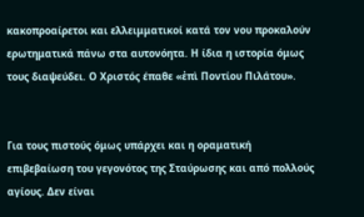κακοπροαίρετοι και ελλειμματικοί κατά τον νου προκαλούν ερωτηματικά πάνω στα αυτονόητα. Η ίδια η ιστορία όμως τους διαψεύδει. Ο Χριστός έπαθε «ἐπὶ Ποντίου Πιλάτου».


Για τους πιστούς όμως υπάρχει και η οραματική επιβεβαίωση του γεγονότος της Σταύρωσης και από πολλούς αγίους. Δεν είναι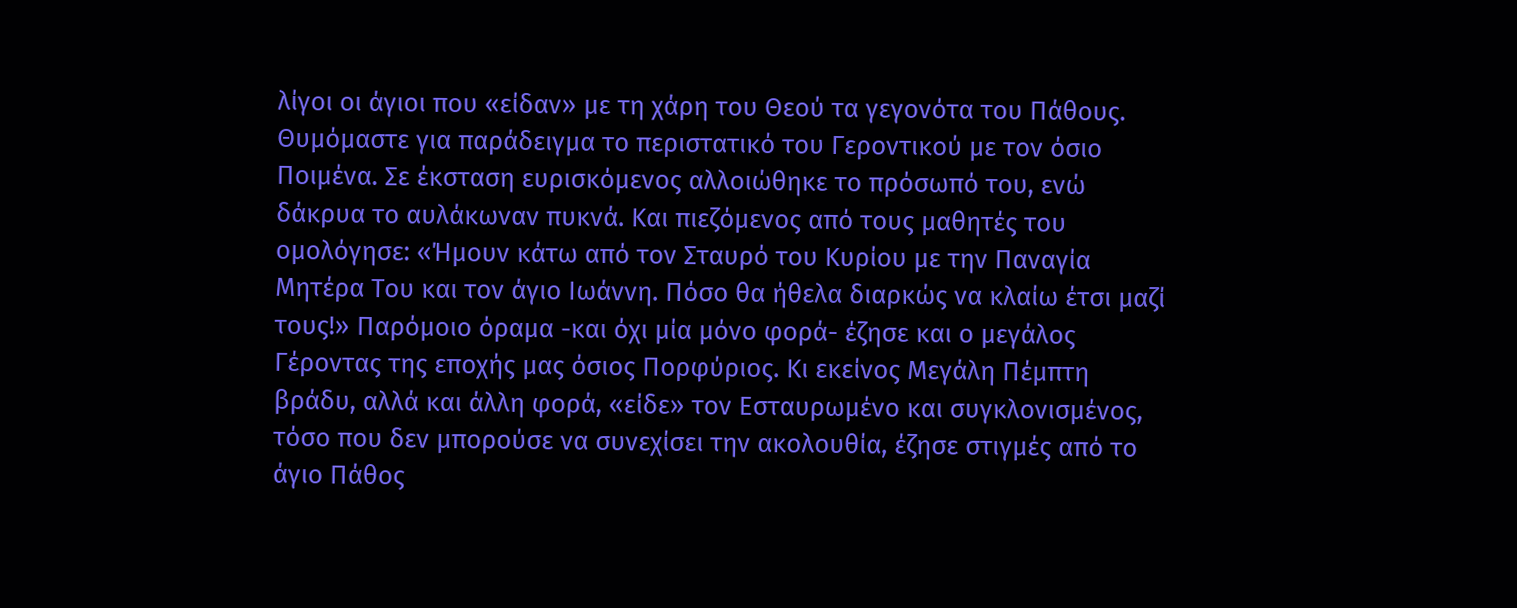λίγοι οι άγιοι που «είδαν» με τη χάρη του Θεού τα γεγονότα του Πάθους. Θυμόμαστε για παράδειγμα το περιστατικό του Γεροντικού με τον όσιο Ποιμένα. Σε έκσταση ευρισκόμενος αλλοιώθηκε το πρόσωπό του, ενώ δάκρυα το αυλάκωναν πυκνά. Και πιεζόμενος από τους μαθητές του ομολόγησε: «Ήμουν κάτω από τον Σταυρό του Κυρίου με την Παναγία Μητέρα Του και τον άγιο Ιωάννη. Πόσο θα ήθελα διαρκώς να κλαίω έτσι μαζί τους!» Παρόμοιο όραμα -και όχι μία μόνο φορά- έζησε και ο μεγάλος Γέροντας της εποχής μας όσιος Πορφύριος. Κι εκείνος Μεγάλη Πέμπτη βράδυ, αλλά και άλλη φορά, «είδε» τον Εσταυρωμένο και συγκλονισμένος, τόσο που δεν μπορούσε να συνεχίσει την ακολουθία, έζησε στιγμές από το άγιο Πάθος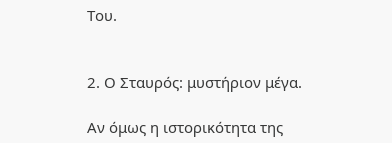Του.


2. Ο Σταυρός: μυστήριον μέγα.

Αν όμως η ιστορικότητα της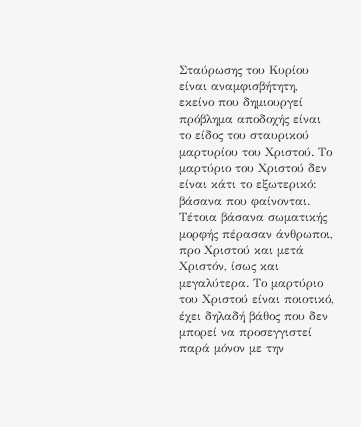Σταύρωσης του Κυρίου είναι αναμφισβήτητη, εκείνο που δημιουργεί πρόβλημα αποδοχής είναι το είδος του σταυρικού μαρτυρίου του Χριστού. Το μαρτύριο του Χριστού δεν είναι κάτι το εξωτερικό: βάσανα που φαίνονται. Τέτοια βάσανα σωματικής μορφής πέρασαν άνθρωποι, προ Χριστού και μετά Χριστόν, ίσως και μεγαλύτερα. Το μαρτύριο του Χριστού είναι ποιοτικό, έχει δηλαδή βάθος που δεν μπορεί να προσεγγιστεί παρά μόνον με την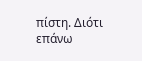πίστη. Διότι επάνω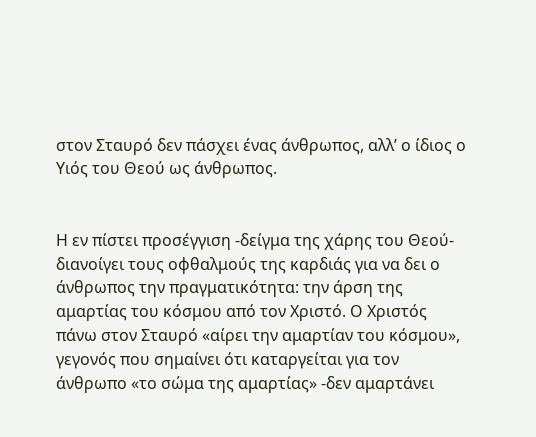στον Σταυρό δεν πάσχει ένας άνθρωπος, αλλ’ ο ίδιος ο Υιός του Θεού ως άνθρωπος.


Η εν πίστει προσέγγιση -δείγμα της χάρης του Θεού- διανοίγει τους οφθαλμούς της καρδιάς για να δει ο άνθρωπος την πραγματικότητα: την άρση της αμαρτίας του κόσμου από τον Χριστό. Ο Χριστός πάνω στον Σταυρό «αίρει την αμαρτίαν του κόσμου», γεγονός που σημαίνει ότι καταργείται για τον άνθρωπο «το σώμα της αμαρτίας» -δεν αμαρτάνει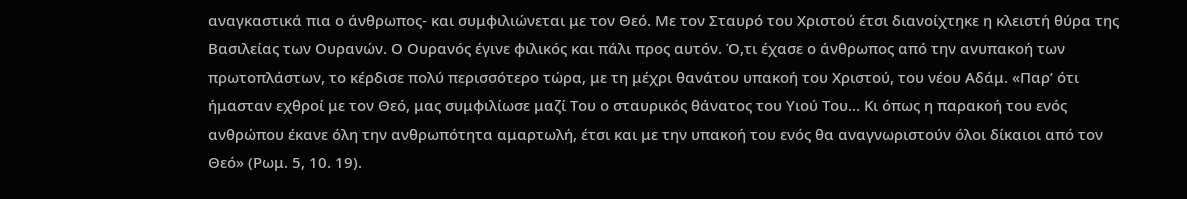αναγκαστικά πια ο άνθρωπος- και συμφιλιώνεται με τον Θεό. Με τον Σταυρό του Χριστού έτσι διανοίχτηκε η κλειστή θύρα της Βασιλείας των Ουρανών. Ο Ουρανός έγινε φιλικός και πάλι προς αυτόν. Ό,τι έχασε ο άνθρωπος από την ανυπακοή των πρωτοπλάστων, το κέρδισε πολύ περισσότερο τώρα, με τη μέχρι θανάτου υπακοή του Χριστού, του νέου Αδάμ. «Παρ’ ότι ήμασταν εχθροί με τον Θεό, μας συμφιλίωσε μαζί Του ο σταυρικός θάνατος του Υιού Του… Κι όπως η παρακοή του ενός ανθρώπου έκανε όλη την ανθρωπότητα αμαρτωλή, έτσι και με την υπακοή του ενός θα αναγνωριστούν όλοι δίκαιοι από τον Θεό» (Ρωμ. 5, 10. 19).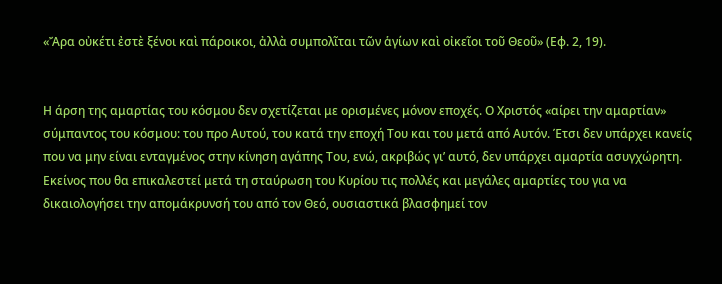«Ἄρα οὐκέτι ἐστὲ ξένοι καὶ πάροικοι, ἀλλὰ συμπολῖται τῶν ἁγίων καὶ οἰκεῖοι τοῦ Θεοῦ» (Εφ. 2, 19).


Η άρση της αμαρτίας του κόσμου δεν σχετίζεται με ορισμένες μόνον εποχές. Ο Χριστός «αίρει την αμαρτίαν» σύμπαντος του κόσμου: του προ Αυτού, του κατά την εποχή Του και του μετά από Αυτόν. Έτσι δεν υπάρχει κανείς που να μην είναι ενταγμένος στην κίνηση αγάπης Του, ενώ, ακριβώς γι’ αυτό, δεν υπάρχει αμαρτία ασυγχώρητη. Εκείνος που θα επικαλεστεί μετά τη σταύρωση του Κυρίου τις πολλές και μεγάλες αμαρτίες του για να δικαιολογήσει την απομάκρυνσή του από τον Θεό, ουσιαστικά βλασφημεί τον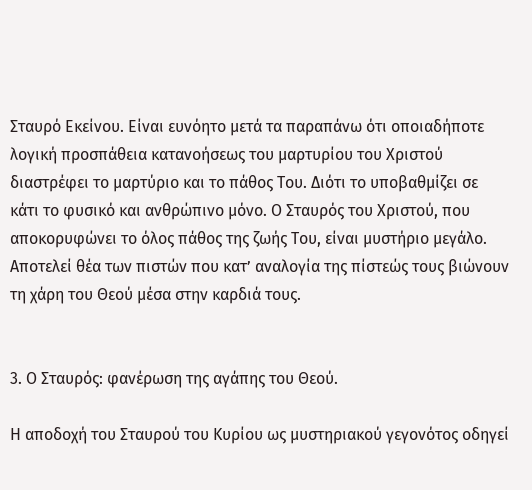Σταυρό Εκείνου. Είναι ευνόητο μετά τα παραπάνω ότι οποιαδήποτε λογική προσπάθεια κατανοήσεως του μαρτυρίου του Χριστού διαστρέφει το μαρτύριο και το πάθος Του. Διότι το υποβαθμίζει σε κάτι το φυσικό και ανθρώπινο μόνο. Ο Σταυρός του Χριστού, που αποκορυφώνει το όλος πάθος της ζωής Του, είναι μυστήριο μεγάλο. Αποτελεί θέα των πιστών που κατ’ αναλογία της πίστεώς τους βιώνουν τη χάρη του Θεού μέσα στην καρδιά τους.


3. Ο Σταυρός: φανέρωση της αγάπης του Θεού.

Η αποδοχή του Σταυρού του Κυρίου ως μυστηριακού γεγονότος οδηγεί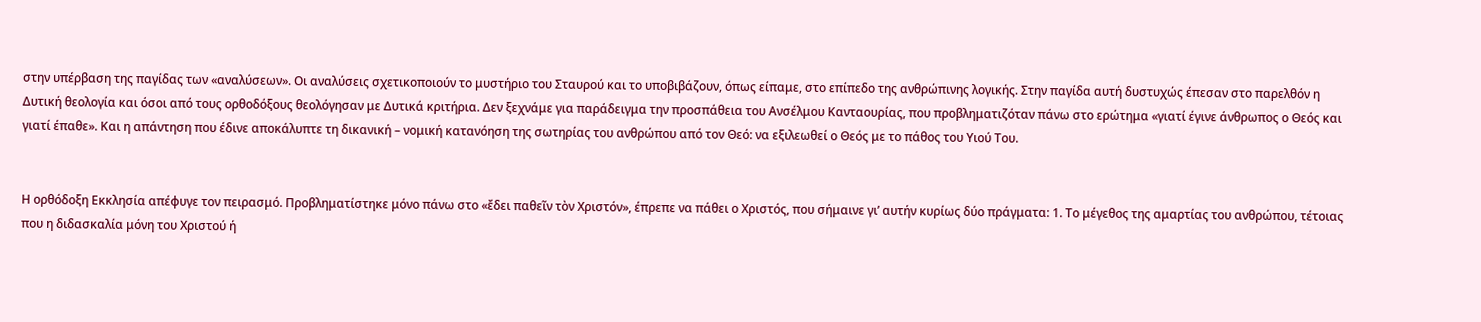στην υπέρβαση της παγίδας των «αναλύσεων». Οι αναλύσεις σχετικοποιούν το μυστήριο του Σταυρού και το υποβιβάζουν, όπως είπαμε, στο επίπεδο της ανθρώπινης λογικής. Στην παγίδα αυτή δυστυχώς έπεσαν στο παρελθόν η Δυτική θεολογία και όσοι από τους ορθοδόξους θεολόγησαν με Δυτικά κριτήρια. Δεν ξεχνάμε για παράδειγμα την προσπάθεια του Ανσέλμου Κανταουρίας, που προβληματιζόταν πάνω στο ερώτημα «γιατί έγινε άνθρωπος ο Θεός και γιατί έπαθε». Και η απάντηση που έδινε αποκάλυπτε τη δικανική – νομική κατανόηση της σωτηρίας του ανθρώπου από τον Θεό: να εξιλεωθεί ο Θεός με το πάθος του Υιού Του.


Η ορθόδοξη Εκκλησία απέφυγε τον πειρασμό. Προβληματίστηκε μόνο πάνω στο «ἔδει παθεῖν τὸν Χριστόν», έπρεπε να πάθει ο Χριστός, που σήμαινε γι’ αυτήν κυρίως δύο πράγματα: 1. Το μέγεθος της αμαρτίας του ανθρώπου, τέτοιας που η διδασκαλία μόνη του Χριστού ή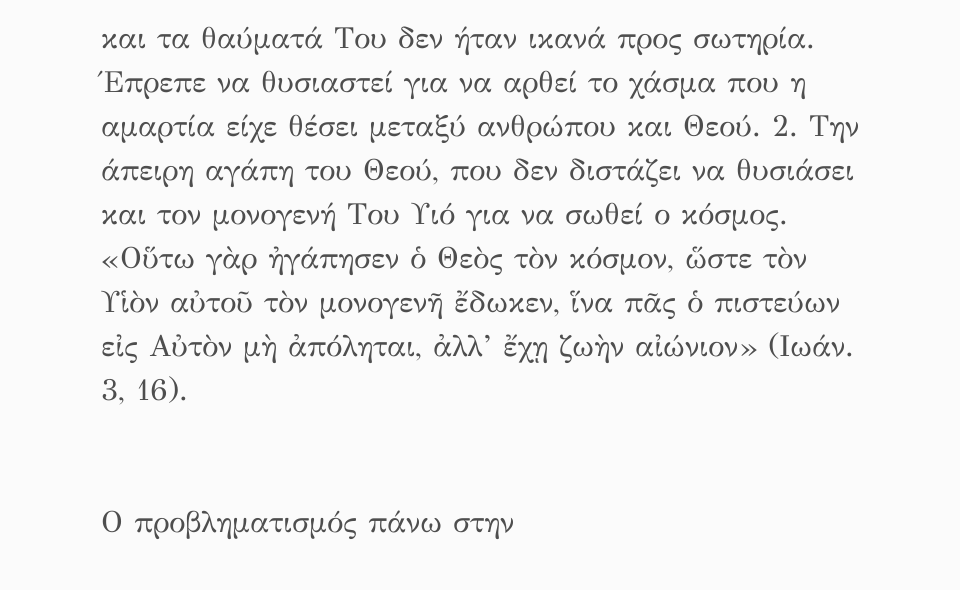και τα θαύματά Του δεν ήταν ικανά προς σωτηρία. Έπρεπε να θυσιαστεί για να αρθεί το χάσμα που η αμαρτία είχε θέσει μεταξύ ανθρώπου και Θεού. 2. Την άπειρη αγάπη του Θεού, που δεν διστάζει να θυσιάσει και τον μονογενή Του Υιό για να σωθεί ο κόσμος. «Οὕτω γὰρ ἠγάπησεν ὁ Θεὸς τὸν κόσμον, ὥστε τὸν Υἱὸν αὐτοῦ τὸν μονογενῆ ἔδωκεν, ἵνα πᾶς ὁ πιστεύων εἰς Αὐτὸν μὴ ἀπόληται, ἀλλ’ ἔχῃ ζωὴν αἰώνιον» (Ιωάν. 3, 16).


Ο προβληματισμός πάνω στην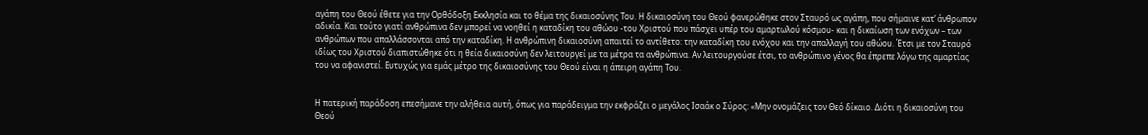αγάπη του Θεού έθετε για την Ορθόδοξη Εκκλησία και το θέμα της δικαιοσύνης Του. Η δικαιοσύνη του Θεού φανερώθηκε στον Σταυρό ως αγάπη, που σήμαινε κατ’ άνθρωπον αδικία. Και τούτο γιατί ανθρώπινα δεν μπορεί να νοηθεί η καταδίκη του αθώου -του Χριστού που πάσχει υπέρ του αμαρτωλού κόσμου- και η δικαίωση των ενόχων – των ανθρώπων που απαλλάσσονται από την καταδίκη. Η ανθρώπινη δικαιοσύνη απαιτεί το αντίθετο: την καταδίκη του ενόχου και την απαλλαγή του αθώου. Έτσι με τον Σταυρό ιδίως του Χριστού διαπιστώθηκε ότι η θεία δικαιοσύνη δεν λειτουργεί με τα μέτρα τα ανθρώπινα. Αν λειτουργούσε έτσι, το ανθρώπινο γένος θα έπρεπε λόγω της αμαρτίας του να αφανιστεί. Ευτυχώς για εμάς μέτρο της δικαιοσύνης του Θεού είναι η άπειρη αγάπη Του.


Η πατερική παράδοση επεσήμανε την αλήθεια αυτή, όπως για παράδειγμα την εκφράζει ο μεγάλος Ισαάκ ο Σύρος: «Μην ονομάζεις τον Θεό δίκαιο. Διότι η δικαιοσύνη του Θεού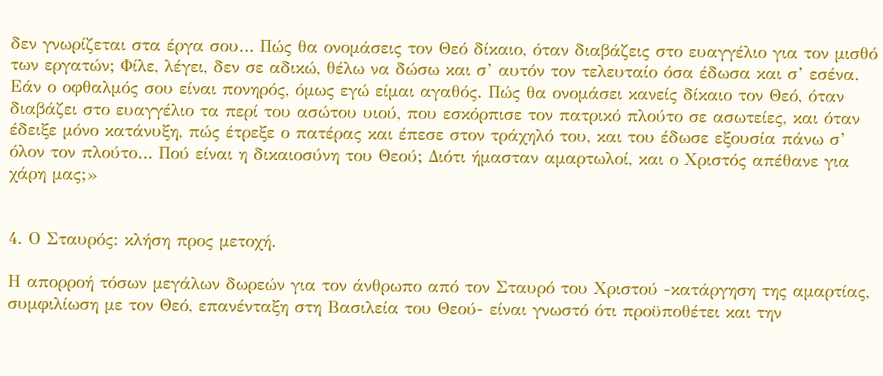δεν γνωρίζεται στα έργα σου… Πώς θα ονομάσεις τον Θεό δίκαιο, όταν διαβάζεις στο ευαγγέλιο για τον μισθό των εργατών; Φίλε, λέγει, δεν σε αδικώ, θέλω να δώσω και σ’ αυτόν τον τελευταίο όσα έδωσα και σ’ εσένα. Εάν ο οφθαλμός σου είναι πονηρός, όμως εγώ είμαι αγαθός. Πώς θα ονομάσει κανείς δίκαιο τον Θεό, όταν διαβάζει στο ευαγγέλιο τα περί του ασώτου υιού, που εσκόρπισε τον πατρικό πλούτο σε ασωτείες, και όταν έδειξε μόνο κατάνυξη, πώς έτρεξε ο πατέρας και έπεσε στον τράχηλό του, και του έδωσε εξουσία πάνω σ’ όλον τον πλούτο… Πού είναι η δικαιοσύνη του Θεού; Διότι ήμασταν αμαρτωλοί, και ο Χριστός απέθανε για χάρη μας;»


4. Ο Σταυρός: κλήση προς μετοχή.

Η απορροή τόσων μεγάλων δωρεών για τον άνθρωπο από τον Σταυρό του Χριστού -κατάργηση της αμαρτίας, συμφιλίωση με τον Θεό, επανένταξη στη Βασιλεία του Θεού- είναι γνωστό ότι προϋποθέτει και την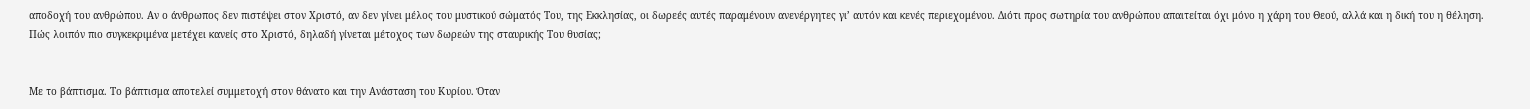αποδοχή του ανθρώπου. Αν ο άνθρωπος δεν πιστέψει στον Χριστό, αν δεν γίνει μέλος του μυστικού σώματός Του, της Εκκλησίας, οι δωρεές αυτές παραμένουν ανενέργητες γι’ αυτόν και κενές περιεχομένου. Διότι προς σωτηρία του ανθρώπου απαιτείται όχι μόνο η χάρη του Θεού, αλλά και η δική του η θέληση. Πώς λοιπόν πιο συγκεκριμένα μετέχει κανείς στο Χριστό, δηλαδή γίνεται μέτοχος των δωρεών της σταυρικής Του θυσίας;


Με το βάπτισμα. Το βάπτισμα αποτελεί συμμετοχή στον θάνατο και την Ανάσταση του Κυρίου. Όταν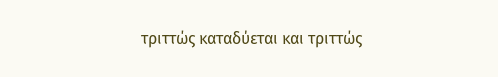τριττώς καταδύεται και τριττώς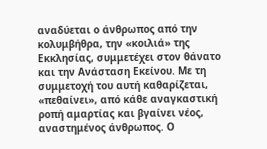αναδύεται ο άνθρωπος από την κολυμβήθρα, την «κοιλιά» της Εκκλησίας, συμμετέχει στον θάνατο και την Ανάσταση Εκείνου. Με τη συμμετοχή του αυτή καθαρίζεται, «πεθαίνει», από κάθε αναγκαστική ροπή αμαρτίας και βγαίνει νέος, αναστημένος άνθρωπος. Ο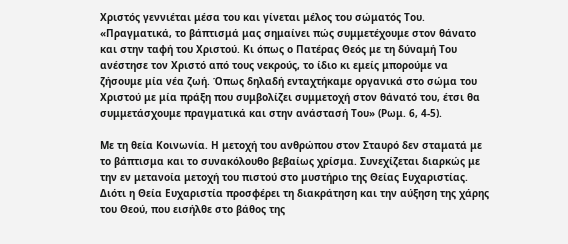Χριστός γεννιέται μέσα του και γίνεται μέλος του σώματός Του. «Πραγματικά, το βάπτισμά μας σημαίνει πώς συμμετέχουμε στον θάνατο και στην ταφή του Χριστού. Κι όπως ο Πατέρας Θεός με τη δύναμή Του ανέστησε τον Χριστό από τους νεκρούς, το ίδιο κι εμείς μπορούμε να ζήσουμε μία νέα ζωή. Όπως δηλαδή ενταχτήκαμε οργανικά στο σώμα του Χριστού με μία πράξη που συμβολίζει συμμετοχή στον θάνατό του, έτσι θα συμμετάσχουμε πραγματικά και στην ανάστασή Του» (Ρωμ. 6, 4-5).

Με τη θεία Κοινωνία. Η μετοχή του ανθρώπου στον Σταυρό δεν σταματά με το βάπτισμα και το συνακόλουθο βεβαίως χρίσμα. Συνεχίζεται διαρκώς με την εν μετανοία μετοχή του πιστού στο μυστήριο της Θείας Ευχαριστίας. Διότι η Θεία Ευχαριστία προσφέρει τη διακράτηση και την αύξηση της χάρης του Θεού, που εισήλθε στο βάθος της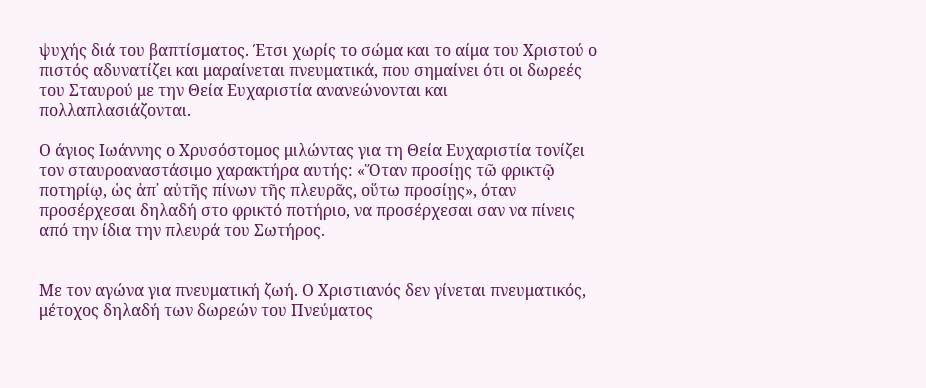ψυχής διά του βαπτίσματος. Έτσι χωρίς το σώμα και το αίμα του Χριστού ο πιστός αδυνατίζει και μαραίνεται πνευματικά, που σημαίνει ότι οι δωρεές του Σταυρού με την Θεία Ευχαριστία ανανεώνονται και πολλαπλασιάζονται.

Ο άγιος Ιωάννης ο Χρυσόστομος μιλώντας για τη Θεία Ευχαριστία τονίζει τον σταυροαναστάσιμο χαρακτήρα αυτής: «Ὅταν προσίῃς τῶ φρικτῷ ποτηρίῳ, ὡς ἀπ᾿ αὐτῆς πίνων τῆς πλευρᾶς, οὕτω προσίῃς», όταν προσέρχεσαι δηλαδή στο φρικτό ποτήριο, να προσέρχεσαι σαν να πίνεις από την ίδια την πλευρά του Σωτήρος.


Με τον αγώνα για πνευματική ζωή. Ο Χριστιανός δεν γίνεται πνευματικός, μέτοχος δηλαδή των δωρεών του Πνεύματος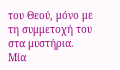του Θεού, μόνο με τη συμμετοχή του στα μυστήρια. Μία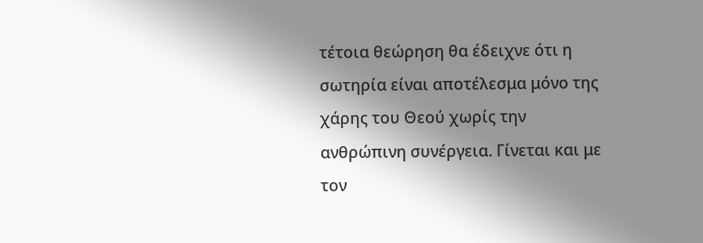τέτοια θεώρηση θα έδειχνε ότι η σωτηρία είναι αποτέλεσμα μόνο της χάρης του Θεού χωρίς την ανθρώπινη συνέργεια. Γίνεται και με τον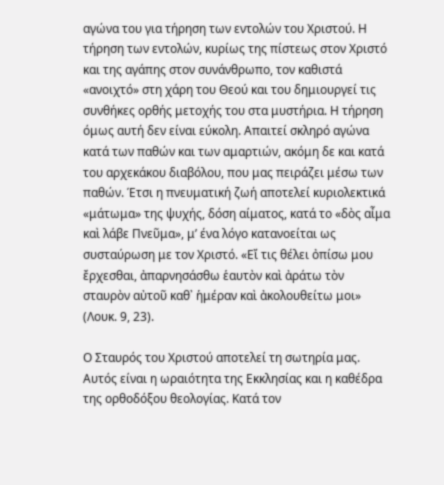αγώνα του για τήρηση των εντολών του Χριστού. Η τήρηση των εντολών, κυρίως της πίστεως στον Χριστό και της αγάπης στον συνάνθρωπο, τον καθιστά «ανοιχτό» στη χάρη του Θεού και του δημιουργεί τις συνθήκες ορθής μετοχής του στα μυστήρια. Η τήρηση όμως αυτή δεν είναι εύκολη. Απαιτεί σκληρό αγώνα κατά των παθών και των αμαρτιών, ακόμη δε και κατά του αρχεκάκου διαβόλου, που μας πειράζει μέσω των παθών. Έτσι η πνευματική ζωή αποτελεί κυριολεκτικά «μάτωμα» της ψυχής, δόση αίματος, κατά το «δὸς αἶμα καὶ λάβε Πνεῦμα», μ’ ένα λόγο κατανοείται ως συσταύρωση με τον Χριστό. «Εἴ τις θέλει ὀπίσω μου ἔρχεσθαι, ἀπαρνησάσθω ἑαυτὸν καὶ ἀράτω τὸν σταυρὸν αὐτοῦ καθ᾿ ἡμέραν καὶ ἀκολουθείτω μοι» (Λουκ. 9, 23).

Ο Σταυρός του Χριστού αποτελεί τη σωτηρία μας. Αυτός είναι η ωραιότητα της Εκκλησίας και η καθέδρα της ορθοδόξου θεολογίας. Κατά τον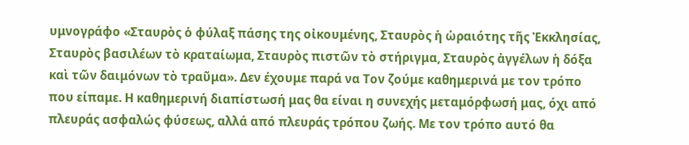υμνογράφο «Σταυρὸς ὁ φύλαξ πάσης της οἰκουμένης, Σταυρὸς ἡ ὡραιότης τῆς Ἐκκλησίας, Σταυρὸς βασιλέων τὸ κραταίωμα, Σταυρὸς πιστῶν τὸ στήριγμα, Σταυρὸς ἀγγέλων ἡ δόξα καὶ τῶν δαιμόνων τὸ τραῦμα». Δεν έχουμε παρά να Τον ζούμε καθημερινά με τον τρόπο που είπαμε. Η καθημερινή διαπίστωσή μας θα είναι η συνεχής μεταμόρφωσή μας, όχι από πλευράς ασφαλώς φύσεως, αλλά από πλευράς τρόπου ζωής. Με τον τρόπο αυτό θα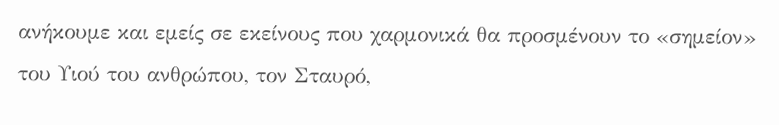ανήκουμε και εμείς σε εκείνους που χαρμονικά θα προσμένουν το «σημείον» του Υιού του ανθρώπου, τον Σταυρό,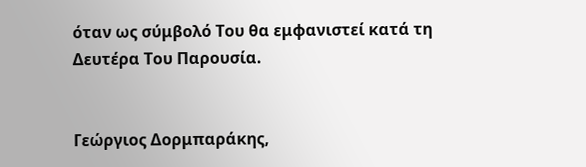όταν ως σύμβολό Του θα εμφανιστεί κατά τη Δευτέρα Του Παρουσία.


Γεώργιος Δορμπαράκης,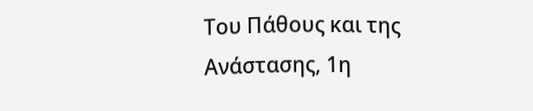Του Πάθους και της Ανάστασης, 1η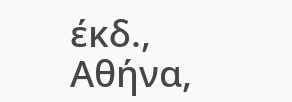έκδ., Αθήνα,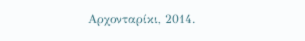Αρχονταρίκι, 2014.